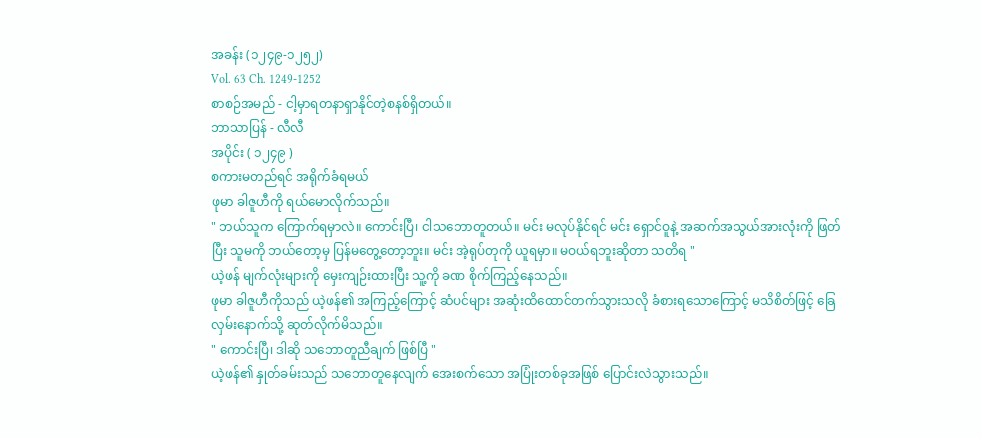အခန်း (၁၂၄၉-၁၂၅၂)
Vol. 63 Ch. 1249-1252
စာစဉ်အမည် - ငါ့မှာရတနာရှာနိုင်တဲ့စနစ်ရှိတယ်။
ဘာသာပြန် - လီလီ
အပိုင်း ( ၁၂၄၉ )
စကားမတည်ရင် အရိုက်ခံရမယ်
ဖုမာ ခါဇူဟီကို ရယ်မောလိုက်သည်။
" ဘယ်သူက ကြောက်ရမှာလဲ။ ကောင်းပြီ၊ ငါသဘောတူတယ်။ မင်း မလုပ်နိုင်ရင် မင်း ရှောင်ဝူနဲ့ အဆက်အသွယ်အားလုံးကို ဖြတ်ပြီး သူမကို ဘယ်တော့မှ ပြန်မတွေ့တော့ဘူး။ မင်း အဲ့ရုပ်တုကို ယူရမှာ။ မဝယ်ရဘူးဆိုတာ သတိရ "
ယဲ့ဖန် မျက်လုံးများကို မှေးကျဉ်းထားပြီး သူ့ကို ခဏ စိုက်ကြည့်နေသည်။
ဖုမာ ခါဇူဟီကိုသည် ယဲ့ဖန်၏ အကြည့်ကြောင့် ဆံပင်များ အဆုံးထိထောင်တက်သွားသလို ခံစားရသောကြောင့် မသိစိတ်ဖြင့် ခြေလှမ်းနောက်သို့ ဆုတ်လိုက်မိသည်။
" ကောင်းပြီ၊ ဒါဆို သဘောတူညီချက် ဖြစ်ပြီ "
ယဲ့ဖန်၏ နှုတ်ခမ်းသည် သဘောတူနေလျက် အေးစက်သော အပြုံးတစ်ခုအဖြစ် ပြောင်းလဲသွားသည်။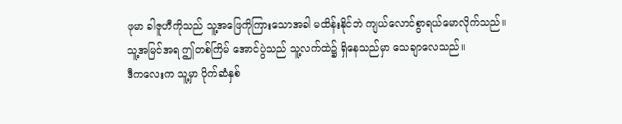ဖုမာ ခါဇူဟီကိုသည် သူ့အဖြေကိုကြားသောအခါ မထိန်းနိုင်ဘဲ ကျယ်လောင်စွာရယ်မောလိုက်သည်။
သူ့အမြင်အရ ဤတစ်ကြိမ် အောင်ပွဲသည် သူ့လက်ထဲ၌ ရှိနေသည်မှာ သေချာလေသည်။
ဒီကလေးက သူ့မှာ ပိုက်ဆံနှစ်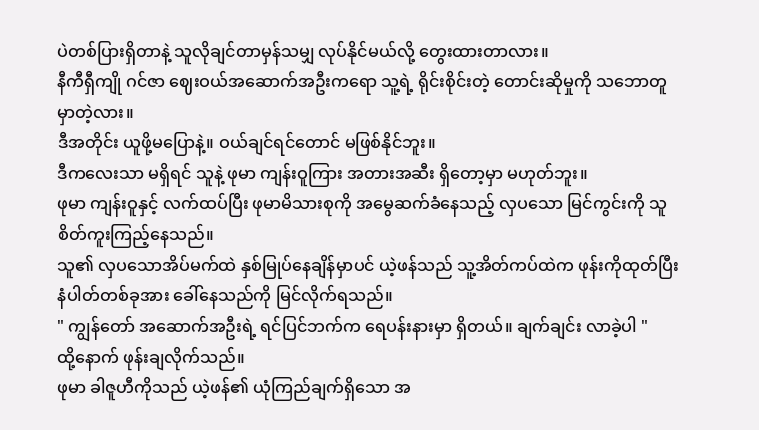ပဲတစ်ပြားရှိတာနဲ့ သူလိုချင်တာမှန်သမျှ လုပ်နိုင်မယ်လို့ တွေးထားတာလား။
နီကီရှီကျို ဂင်ဇာ ဈေးဝယ်အဆောက်အဦးကရော သူ့ရဲ့ ရိုင်းစိုင်းတဲ့ တောင်းဆိုမှုကို သဘောတူမှာတဲ့လား။
ဒီအတိုင်း ယူဖို့မပြောနဲ့။ ဝယ်ချင်ရင်တောင် မဖြစ်နိုင်ဘူး။
ဒီကလေးသာ မရှိရင် သူနဲ့ ဖုမာ ကျန်းဝူကြား အတားအဆီး ရှိတော့မှာ မဟုတ်ဘူး။
ဖုမာ ကျန်းဝူနှင့် လက်ထပ်ပြီး ဖုမာမိသားစုကို အမွေဆက်ခံနေသည့် လှပသော မြင်ကွင်းကို သူ စိတ်ကူးကြည့်နေသည်။
သူ၏ လှပသောအိပ်မက်ထဲ နှစ်မြုပ်နေချိန်မှာပင် ယဲ့ဖန်သည် သူ့အိတ်ကပ်ထဲက ဖုန်းကိုထုတ်ပြီး နံပါတ်တစ်ခုအား ခေါ်နေသည်ကို မြင်လိုက်ရသည်။
" ကျွန်တော် အဆောက်အဦးရဲ့ ရင်ပြင်ဘက်က ရေပန်းနားမှာ ရှိတယ်။ ချက်ချင်း လာခဲ့ပါ "
ထို့နောက် ဖုန်းချလိုက်သည်။
ဖုမာ ခါဇူဟီကိုသည် ယဲ့ဖန်၏ ယုံကြည်ချက်ရှိသော အ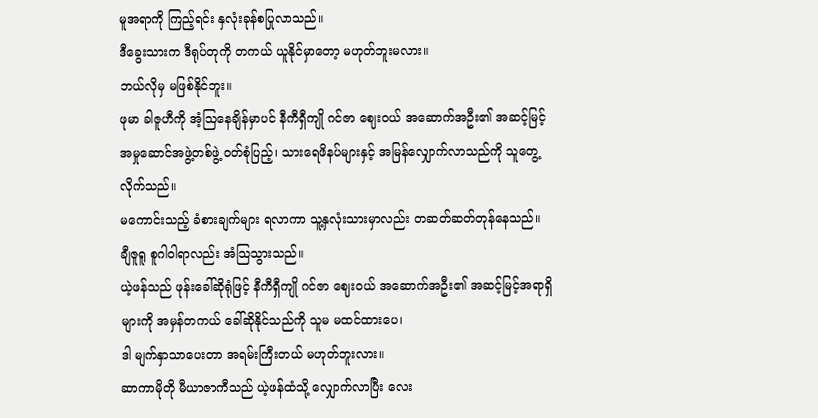မူအရာကို ကြည့်ရင်း နှလုံးခုန်စပြုလာသည်။
ဒီခွေးသားက ဒီရုပ်တုကို တကယ် ယူနိုင်မှာတော့ မဟုတ်ဘူးမလား။
ဘယ်လိုမှ မဖြစ်နိုင်ဘူး။
ဖုမာ ခါဇူဟီကို အံ့ဩနေချိန်မှာပင် နီကီရှီကျို ဂင်ဇာ ဈေးဝယ် အဆောက်အဦး၏ အဆင့်မြင့် အမှုဆောင်အဖွဲ့တစ်ဖွဲ့ ဝတ်စုံပြည့်၊ သားရေဖိနပ်များနှင့် အမြန်လျှောက်လာသည်ကို သူတွေ့လိုက်သည်။
မကောင်းသည့် ခံစားချက်များ ရလာကာ သူ့နှလုံးသားမှာလည်း တဆတ်ဆတ်တုန်နေသည်။
ချီဇူရူ စူဂါဝါရာလည်း အံသြသွားသည်။
ယဲ့ဖန်သည် ဖုန်းခေါ်ဆိုရုံဖြင့် နီကီရှီကျို ဂင်ဇာ ဈေးဝယ် အဆောက်အဦး၏ အဆင့်မြင့်အရာရှိများကို အမှန်တကယ် ခေါ်ဆိုနိုင်သည်ကို သူမ မထင်ထားပေ၊
ဒါ မျက်နှာသာပေးတာ အရမ်းကြီးတယ် မဟုတ်ဘူးလား။
ဆာကာမိုတို မီယာဇာကီသည် ယဲ့ဖန်ထံသို့ လျှောက်လာပြီး လေး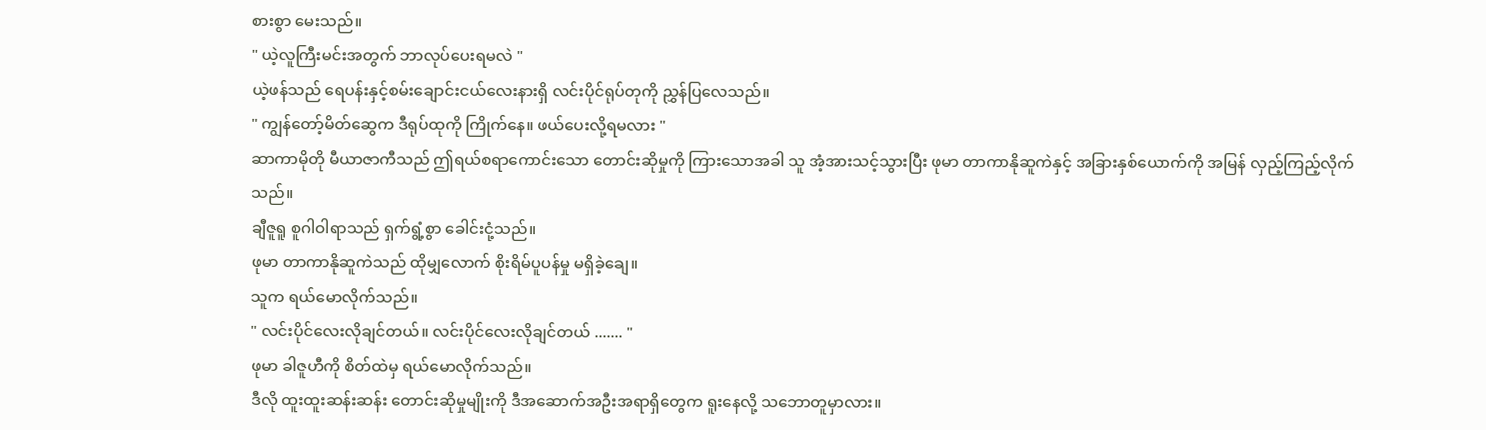စားစွာ မေးသည်။
" ယဲ့လူကြီးမင်းအတွက် ဘာလုပ်ပေးရမလဲ "
ယဲ့ဖန်သည် ရေပန်းနှင့်စမ်းချောင်းငယ်လေးနားရှိ လင်းပိုင်ရုပ်တုကို ညွှန်ပြလေသည်။
" ကျွန်တော့်မိတ်ဆွေက ဒီရုပ်ထုကို ကြိုက်နေ။ ဖယ်ပေးလို့ရမလား "
ဆာကာမိုတို မီယာဇာကီသည် ဤရယ်စရာကောင်းသော တောင်းဆိုမှုကို ကြားသောအခါ သူ အံ့အားသင့်သွားပြီး ဖုမာ တာကာနိုဆူကဲနှင့် အခြားနှစ်ယောက်ကို အမြန် လှည့်ကြည့်လိုက်သည်။
ချီဇူရူ စူဂါဝါရာသည် ရှက်ရွံ့စွာ ခေါင်းငုံ့သည်။
ဖုမာ တာကာနိုဆူကဲသည် ထိုမျှလောက် စိုးရိမ်ပူပန်မှု မရှိခဲ့ချေ။
သူက ရယ်မောလိုက်သည်။
" လင်းပိုင်လေးလိုချင်တယ်။ လင်းပိုင်လေးလိုချင်တယ် ....... "
ဖုမာ ခါဇူဟီကို စိတ်ထဲမှ ရယ်မောလိုက်သည်။
ဒီလို ထူးထူးဆန်းဆန်း တောင်းဆိုမှုမျိုးကို ဒီအဆောက်အဦးအရာရှိတွေက ရူးနေလို့ သဘောတူမှာလား။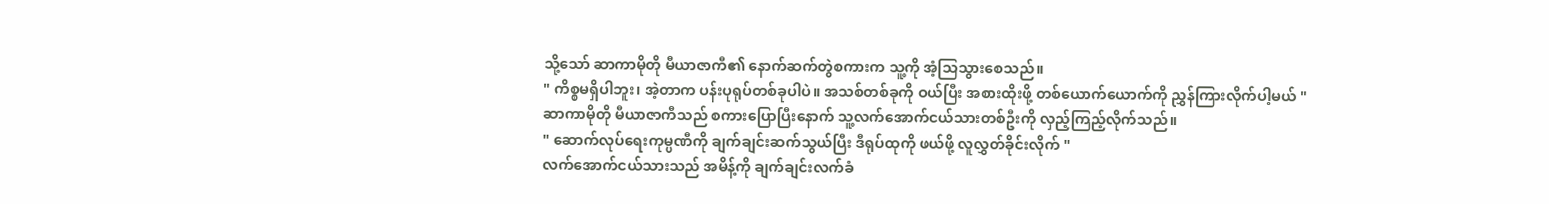သို့သော် ဆာကာမိုတို မီယာဇာကီ၏ နောက်ဆက်တွဲစကားက သူ့ကို အံ့သြသွားစေသည်။
" ကိစ္စမရှိပါဘူး၊ အဲ့တာက ပန်းပုရုပ်တစ်ခုပါပဲ။ အသစ်တစ်ခုကို ဝယ်ပြီး အစားထိုးဖို့ တစ်ယောက်ယောက်ကို ညွှန်ကြားလိုက်ပါ့မယ် "
ဆာကာမိုတို မီယာဇာကီသည် စကားပြောပြီးနောက် သူ့လက်အောက်ငယ်သားတစ်ဦးကို လှည့်ကြည့်လိုက်သည်။
" ဆောက်လုပ်ရေးကုမ္ပဏီကို ချက်ချင်းဆက်သွယ်ပြီး ဒီရုပ်ထုကို ဖယ်ဖို့ လူလွှတ်ခိုင်းလိုက် "
လက်အောက်ငယ်သားသည် အမိန့်ကို ချက်ချင်းလက်ခံ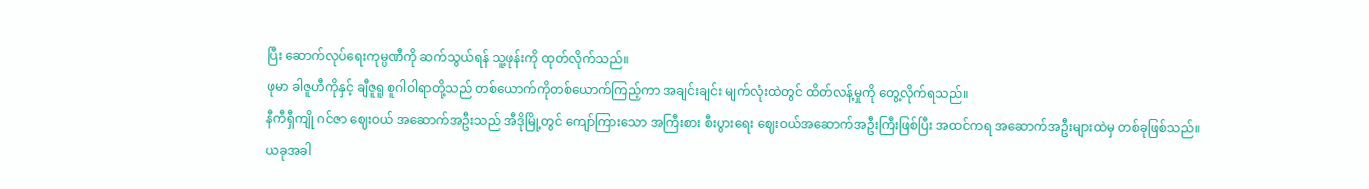ပြီး ဆောက်လုပ်ရေးကုမ္ပဏီကို ဆက်သွယ်ရန် သူ့ဖုန်းကို ထုတ်လိုက်သည်။
ဖုမာ ခါဇူဟီကိုနှင့် ချီဇူရူ စူဂါဝါရာတို့သည် တစ်ယောက်ကိုတစ်ယောက်ကြည့်ကာ အချင်းချင်း မျက်လုံးထဲတွင် ထိတ်လန့်မှုကို တွေ့လိုက်ရသည်။
နီကီရှီကျို ဂင်ဇာ ဈေးဝယ် အဆောက်အဦးသည် အီဒိုမြို့တွင် ကျော်ကြားသော အကြီးစား စီးပွားရေး ဈေးဝယ်အဆောက်အဦးကြီးဖြစ်ပြီး အထင်ကရ အဆောက်အဦးများထဲမှ တစ်ခုဖြစ်သည်။
ယခုအခါ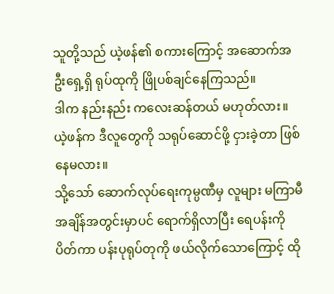သူတို့သည် ယဲ့ဖန်၏ စကားကြောင့် အဆောက်အဦးရှေ့ရှိ ရုပ်ထုကို ဖြိုပစ်ချင်နေကြသည်။
ဒါက နည်းနည်း ကလေးဆန်တယ် မဟုတ်လား။
ယဲ့ဖန်က ဒီလူတွေကို သရုပ်ဆောင်ဖို့ ငှားခဲ့တာ ဖြစ်နေမလား။
သို့သော် ဆောက်လုပ်ရေးကုမ္ပဏီမှ လူများ မကြာမီအချိန်အတွင်းမှာပင် ရောက်ရှိလာပြီး ရေပန်းကိုပိတ်ကာ ပန်းပုရုပ်တုကို ဖယ်လိုက်သောကြောင့် ထို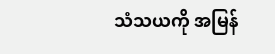သံသယကို အမြန်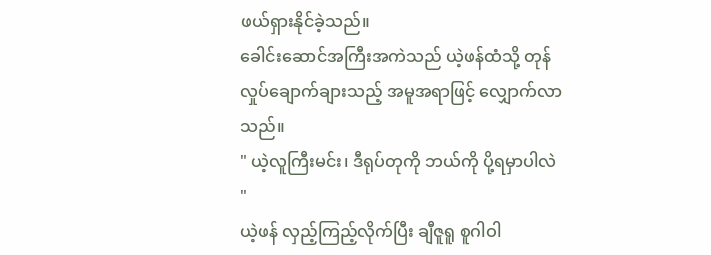ဖယ်ရှားနိုင်ခဲ့သည်။
ခေါင်းဆောင်အကြီးအကဲသည် ယဲ့ဖန်ထံသို့ တုန်လှုပ်ချောက်ချားသည့် အမူအရာဖြင့် လျှောက်လာသည်။
" ယဲ့လူကြီးမင်း၊ ဒီရုပ်တုကို ဘယ်ကို ပို့ရမှာပါလဲ "
ယဲ့ဖန် လှည့်ကြည့်လိုက်ပြီး ချီဇူရူ စူဂါဝါ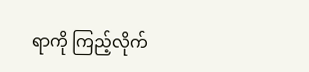ရာကို ကြည့်လိုက်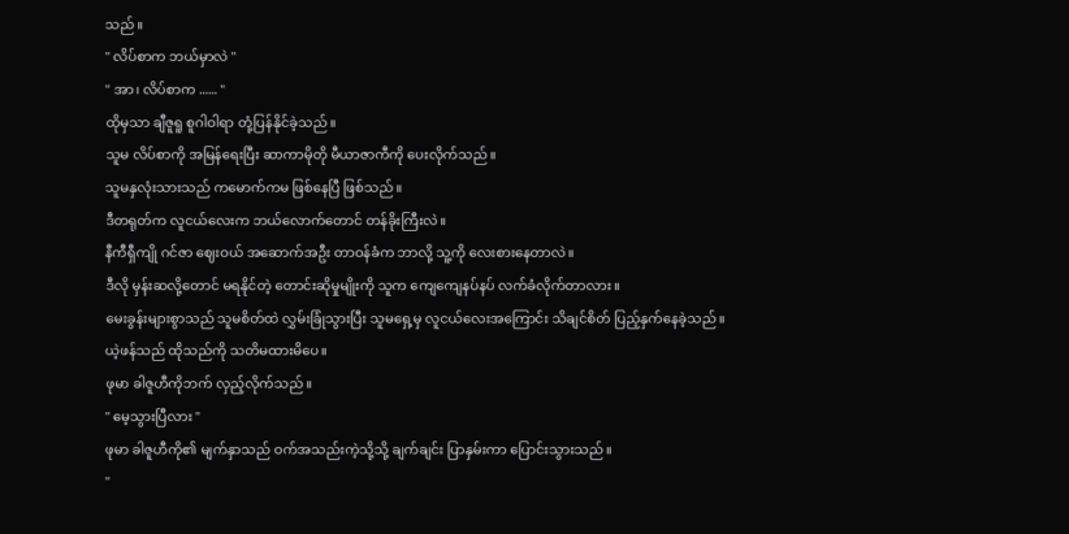သည်။
" လိပ်စာက ဘယ်မှာလဲ "
" အာ၊ လိပ်စာက ...... "
ထိုမှသာ ချီဇူရူ စူဂါဝါရာ တုံ့ပြန်နိုင်ခဲ့သည်။
သူမ လိပ်စာကို အမြန်ရေးပြီး ဆာကာမိုတို မီယာဇာကီကို ပေးလိုက်သည်။
သူမနှလုံးသားသည် ကမောက်ကမ ဖြစ်နေပြီ ဖြစ်သည်။
ဒီတရုတ်က လူငယ်လေးက ဘယ်လောက်တောင် တန်ခိုးကြီးလဲ။
နီကီရှီကျို ဂင်ဇာ ဈေးဝယ် အဆောက်အဦး တာဝန်ခံက ဘာလို့ သူ့ကို လေးစားနေတာလဲ။
ဒီလို မှန်းဆလို့တောင် မရနိုင်တဲ့ တောင်းဆိုမှုမျိုးကို သူက ကျေကျေနပ်နပ် လက်ခံလိုက်တာလား။
မေးခွန်းများစွာသည် သူမစိတ်ထဲ လွှမ်းခြုံသွားပြီး သူမရှေ့မှ လူငယ်လေးအကြောင်း သိချင်စိတ် ပြည့်နှက်နေခဲ့သည်။
ယဲ့ဖန်သည် ထိုသည်ကို သတိမထားမိပေ။
ဖုမာ ခါဇူဟီကိုဘက် လှည့်လိုက်သည်။
" မေ့သွားပြီလား "
ဖုမာ ခါဇူဟီကို၏ မျက်နှာသည် ဝက်အသည်းကဲ့သို့သို့ ချက်ချင်း ပြာနှမ်းကာ ပြောင်းသွားသည်။
"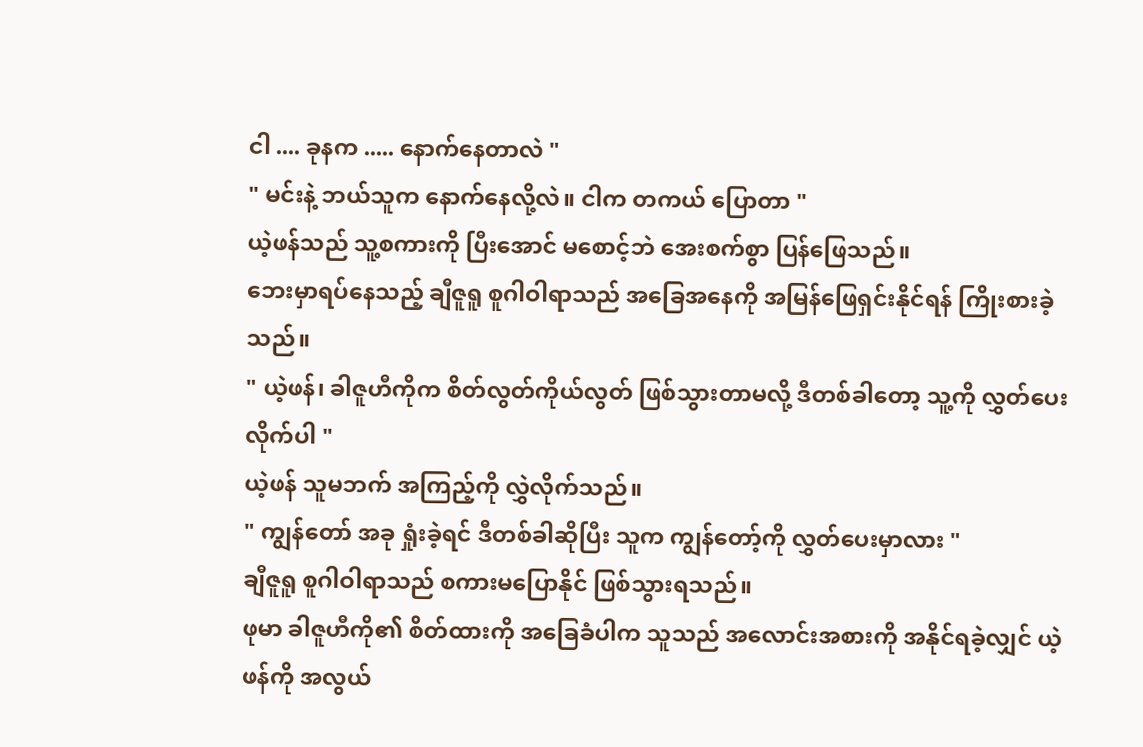ငါ .... ခုနက ..... နောက်နေတာလဲ "
" မင်းနဲ့ ဘယ်သူက နောက်နေလို့လဲ။ ငါက တကယ် ပြောတာ "
ယဲ့ဖန်သည် သူ့စကားကို ပြီးအောင် မစောင့်ဘဲ အေးစက်စွာ ပြန်ဖြေသည်။
ဘေးမှာရပ်နေသည့် ချီဇူရူ စူဂါဝါရာသည် အခြေအနေကို အမြန်ဖြေရှင်းနိုင်ရန် ကြိုးစားခဲ့သည်။
" ယဲ့ဖန်၊ ခါဇူဟီကိုက စိတ်လွတ်ကိုယ်လွတ် ဖြစ်သွားတာမလို့ ဒီတစ်ခါတော့ သူ့ကို လွှတ်ပေးလိုက်ပါ "
ယဲ့ဖန် သူမဘက် အကြည့်ကို လွှဲလိုက်သည်။
" ကျွန်တော် အခု ရှုံးခဲ့ရင် ဒီတစ်ခါဆိုပြီး သူက ကျွန်တော့်ကို လွှတ်ပေးမှာလား "
ချီဇူရူ စူဂါဝါရာသည် စကားမပြောနိုင် ဖြစ်သွားရသည်။
ဖုမာ ခါဇူဟီကို၏ စိတ်ထားကို အခြေခံပါက သူသည် အလောင်းအစားကို အနိုင်ရခဲ့လျှင် ယဲ့ဖန်ကို အလွယ်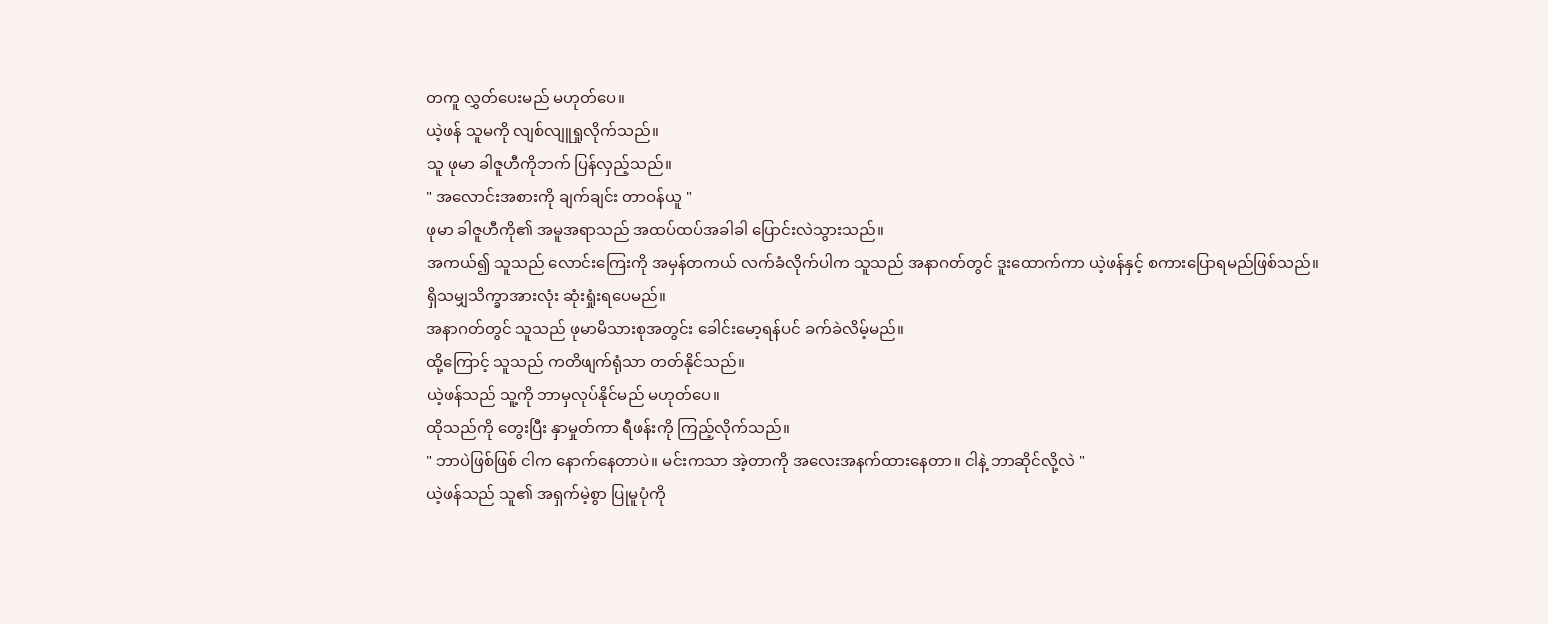တကူ လွှတ်ပေးမည် မဟုတ်ပေ။
ယဲ့ဖန် သူမကို လျစ်လျူရှုလိုက်သည်။
သူ ဖုမာ ခါဇူဟီကိုဘက် ပြန်လှည့်သည်။
" အလောင်းအစားကို ချက်ချင်း တာဝန်ယူ "
ဖုမာ ခါဇူဟီကို၏ အမူအရာသည် အထပ်ထပ်အခါခါ ပြောင်းလဲသွားသည်။
အကယ်၍ သူသည် လောင်းကြေးကို အမှန်တကယ် လက်ခံလိုက်ပါက သူသည် အနာဂတ်တွင် ဒူးထောက်ကာ ယဲ့ဖန်နှင့် စကားပြောရမည်ဖြစ်သည်။
ရှိသမျှသိက္ခာအားလုံး ဆုံးရှုံးရပေမည်။
အနာဂတ်တွင် သူသည် ဖုမာမိသားစုအတွင်း ခေါင်းမော့ရန်ပင် ခက်ခဲလိမ့်မည်။
ထို့ကြောင့် သူသည် ကတိဖျက်ရုံသာ တတ်နိုင်သည်။
ယဲ့ဖန်သည် သူ့ကို ဘာမှလုပ်နိုင်မည် မဟုတ်ပေ။
ထိုသည်ကို တွေးပြီး နှာမှုတ်ကာ ရီဖန်းကို ကြည့်လိုက်သည်။
" ဘာပဲဖြစ်ဖြစ် ငါက နောက်နေတာပဲ။ မင်းကသာ အဲ့တာကို အလေးအနက်ထားနေတာ။ ငါနဲ့ ဘာဆိုင်လို့လဲ "
ယဲ့ဖန်သည် သူ၏ အရှက်မဲ့စွာ ပြုမူပုံကို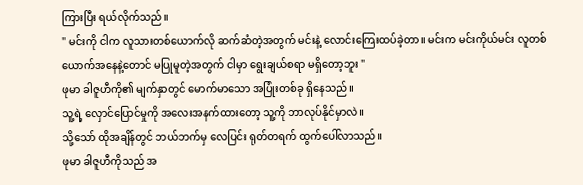ကြားပြီး ရယ်လိုက်သည်။
" မင်းကို ငါက လူသားတစ်ယောက်လို ဆက်ဆံတဲ့အတွက် မင်းနဲ့ လောင်းကြေးထပ်ခဲ့တာ။ မင်းက မင်းကိုယ်မင်း လူတစ်ယောက်အနေနဲ့တောင် မပြုမူတဲ့အတွက် ငါမှာ ရွေးချယ်စရာ မရှိတော့ဘူး "
ဖုမာ ခါဇူဟီကို၏ မျက်နှာတွင် မောက်မာသော အပြုံးတစ်ခု ရှိနေသည်။
သူ့ရဲ့ လှောင်ပြောင်မှုကို အလေးအနက်ထားတော့ သူ့ကို ဘာလုပ်နိုင်မှာလဲ။
သို့သော် ထိုအချိန်တွင် ဘယ်ဘက်မှ လေပြင်း ရုတ်တရက် ထွက်ပေါ်လာသည်။
ဖုမာ ခါဇူဟီကိုသည် အ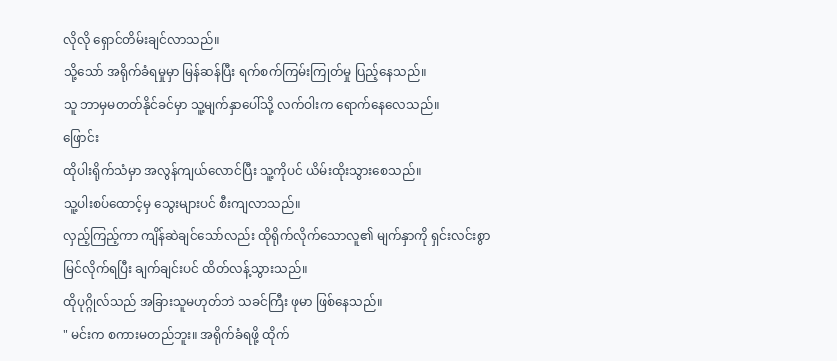လိုလို ရှောင်တိမ်းချင်လာသည်။
သို့သော် အရိုက်ခံရမှုမှာ မြန်ဆန်ပြီး ရက်စက်ကြမ်းကြုတ်မှု ပြည့်နေသည်။
သူ ဘာမှမတတ်နိုင်ခင်မှာ သူ့မျက်နှာပေါ်သို့ လက်ဝါးက ရောက်နေလေသည်။
ဖြောင်း
ထိုပါးရိုက်သံမှာ အလွန်ကျယ်လောင်ပြီး သူ့ကိုပင် ယိမ်းထိုးသွားစေသည်။
သူ့ပါးစပ်ထောင့်မှ သွေးများပင် စီးကျလာသည်။
လှည့်ကြည့်ကာ ကျိန်ဆဲချင်သော်လည်း ထိုရိုက်လိုက်သောလူ၏ မျက်နှာကို ရှင်းလင်းစွာ မြင်လိုက်ရပြီး ချက်ချင်းပင် ထိတ်လန့်သွားသည်။
ထိုပုဂ္ဂိုလ်သည် အခြားသူမဟုတ်ဘဲ သခင်ကြီး ဖုမာ ဖြစ်နေသည်။
" မင်းက စကားမတည်ဘူး။ အရိုက်ခံရဖို့ ထိုက်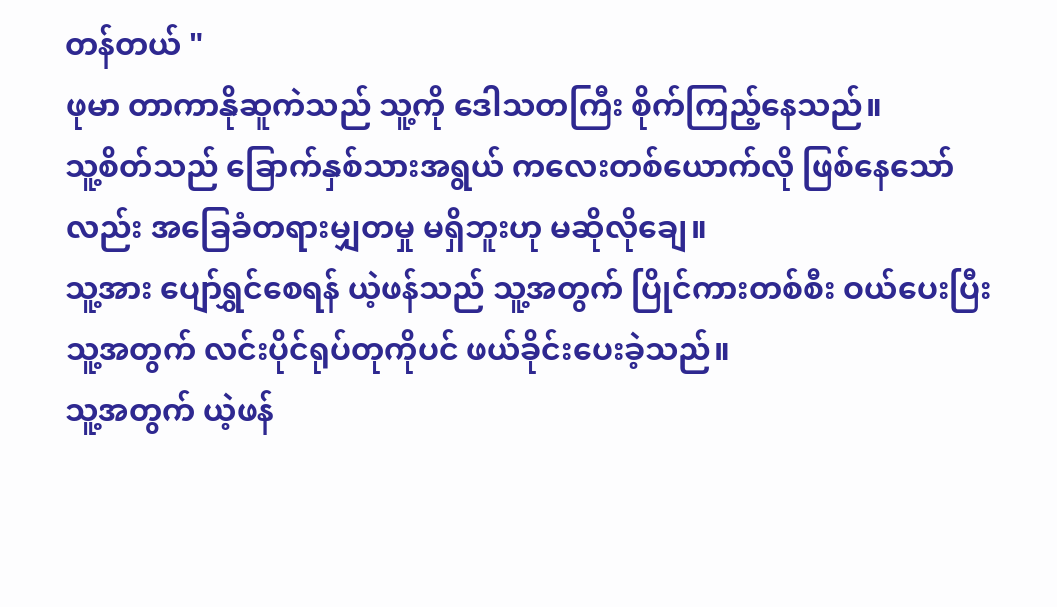တန်တယ် "
ဖုမာ တာကာနိုဆူကဲသည် သူ့ကို ဒေါသတကြီး စိုက်ကြည့်နေသည်။
သူ့စိတ်သည် ခြောက်နှစ်သားအရွယ် ကလေးတစ်ယောက်လို ဖြစ်နေသော်လည်း အခြေခံတရားမျှတမှု မရှိဘူးဟု မဆိုလိုချေ။
သူ့အား ပျော်ရွှင်စေရန် ယဲ့ဖန်သည် သူ့အတွက် ပြိုင်ကားတစ်စီး ဝယ်ပေးပြီး သူ့အတွက် လင်းပိုင်ရုပ်တုကိုပင် ဖယ်ခိုင်းပေးခဲ့သည်။
သူ့အတွက် ယဲ့ဖန်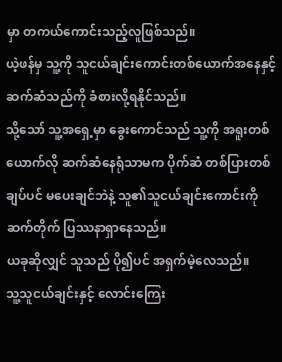မှာ တကယ်ကောင်းသည့်လူဖြစ်သည်။
ယဲ့ဖန်မှ သူ့ကို သူငယ်ချင်းကောင်းတစ်ယောက်အနေနှင့် ဆက်ဆံသည်ကို ခံစားလို့ရနိုင်သည်။
သို့သော် သူ့အရှေ့မှာ ခွေးကောင်သည် သူ့ကို အရူးတစ်ယောက်လို ဆက်ဆံနေရုံသာမက ပိုက်ဆံ တစ်ပြားတစ်ချပ်ပင် မပေးချင်ဘဲနဲ့ သူ၏သူငယ်ချင်းကောင်းကို ဆက်တိုက် ပြဿနာရှာနေသည်။
ယခုဆိုလျှင် သူသည် ပို၍ပင် အရှက်မဲ့လေသည်။
သူ့သူငယ်ချင်းနှင့် လောင်းကြေး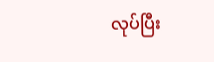လုပ်ပြီး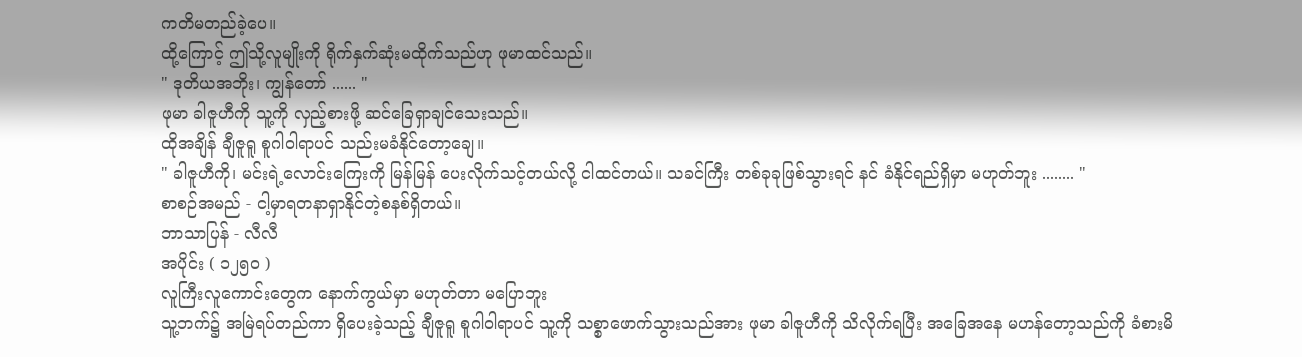ကတိမတည်ခဲ့ပေ။
ထို့ကြောင့် ဤသို့လူမျိုးကို ရိုက်နှက်ဆုံးမထိုက်သည်ဟု ဖုမာထင်သည်။
" ဒုတိယအဘိုး၊ ကျွန်တော် ...... "
ဖုမာ ခါဇူဟီကို သူ့ကို လှည့်စားဖို့ ဆင်ခြေရှာချင်သေးသည်။
ထိုအချိန် ချီဇူရူ စူဂါဝါရာပင် သည်းမခံနိုင်တော့ချေ။
" ခါဇူဟီကို၊ မင်းရဲ့လောင်းကြေးကို မြန်မြန် ပေးလိုက်သင့်တယ်လို့ ငါထင်တယ်။ သခင်ကြီး တစ်ခုခုဖြစ်သွားရင် နင် ခံနိုင်ရည်ရှိမှာ မဟုတ်ဘူး ........ "
စာစဉ်အမည် - ငါ့မှာရတနာရှာနိုင်တဲ့စနစ်ရှိတယ်။
ဘာသာပြန် - လီလီ
အပိုင်း ( ၁၂၅၀ )
လူကြီးလူကောင်းတွေက နောက်ကွယ်မှာ မဟုတ်တာ မပြောဘူး
သူ့ဘက်၌ အမြဲရပ်တည်ကာ ရှိပေးခဲ့သည့် ချီဇူရူ စူဂါဝါရာပင် သူ့ကို သစ္စာဖောက်သွားသည်အား ဖုမာ ခါဇူဟီကို သိလိုက်ရပြီး အခြေအနေ မဟန်တော့သည်ကို ခံစားမိ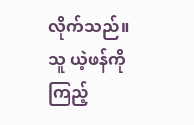လိုက်သည်။
သူ ယဲ့ဖန်ကို ကြည့်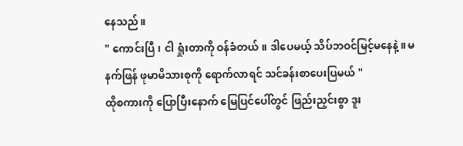နေသည်။
" ကောင်းပြီ၊ ငါ ရှုံးတာကို ဝန်ခံတယ်။ ဒါပေမယ့် သိပ်ဘဝင်မြင့်မနေနဲ့။ မနက်ဖြန် ဖုမာမိသားစုကို ရောက်လာရင် သင်ခန်းစာပေးပြမယ် "
ထိုစကားကို ပြောပြီးနောက် မြေပြင်ပေါ်တွင် ဖြည်းညှင်းစွာ ဒူး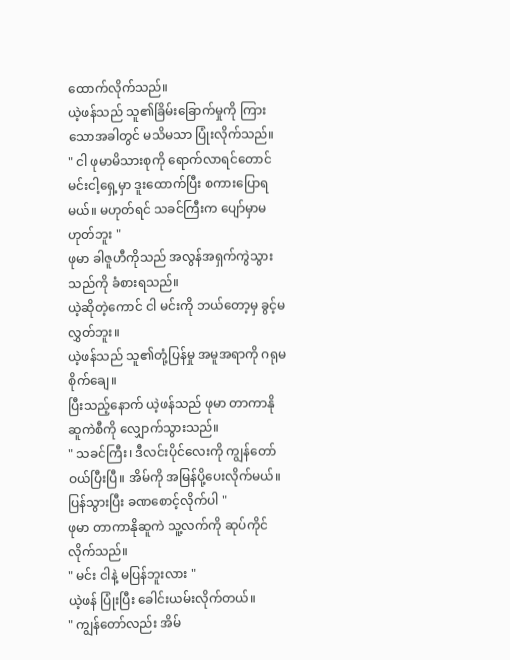ထောက်လိုက်သည်။
ယဲ့ဖန်သည် သူ၏ခြိမ်းခြောက်မှုကို ကြားသောအခါတွင် မသိမသာ ပြုံးလိုက်သည်။
" ငါ ဖုမာမိသားစုကို ရောက်လာရင်တောင် မင်းငါ့ရှေ့မှာ ဒူးထောက်ပြီး စကားပြောရမယ်။ မဟုတ်ရင် သခင်ကြီးက ပျော်မှာမဟုတ်ဘူး "
ဖုမာ ခါဇူဟီကိုသည် အလွန်အရှက်ကွဲသွားသည်ကို ခံစားရသည်။
ယဲ့ဆိုတဲ့ကောင် ငါ မင်းကို ဘယ်တော့မှ ခွင့်မလွှတ်ဘူး။
ယဲ့ဖန်သည် သူ၏တုံ့ပြန်မှု အမူအရာကို ဂရုမစိုက်ချေ။
ပြီးသည့်နောက် ယဲ့ဖန်သည် ဖုမာ တာကာနိုဆူကဲစီကို လျှောက်သွားသည်။
" သခင်ကြီး၊ ဒီလင်းပိုင်လေးကို ကျွန်တော် ဝယ်ပြီးပြီ။ အိမ်ကို အမြန်ပို့ပေးလိုက်မယ်။ ပြန်သွားပြီး ခဏစောင့်လိုက်ပါ "
ဖုမာ တာကာနိုဆူကဲ သူ့လက်ကို ဆုပ်ကိုင်လိုက်သည်။
" မင်း ငါနဲ့ မပြန်ဘူးလား "
ယဲ့ဖန် ပြုံးပြီး ခေါင်းယမ်းလိုက်တယ်။
" ကျွန်တော်လည်း အိမ်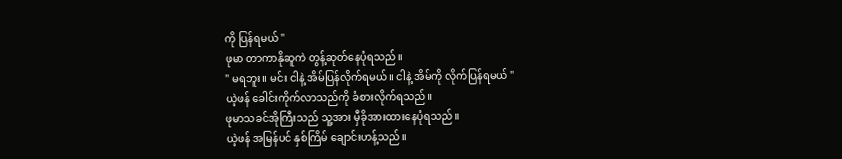ကို ပြန်ရမယ် "
ဖုမာ တာကာနိုဆူကဲ တွန့်ဆုတ်နေပုံရသည်။
" မရဘူး။ မင်း ငါနဲ့ အိမ်ပြန်လိုက်ရမယ်။ ငါနဲ့ အိမ်ကို လိုက်ပြန်ရမယ် "
ယဲ့ဖန် ခေါင်းကိုက်လာသည်ကို ခံစားလိုက်ရသည်။
ဖုမာသခင်အိုကြီးသည် သူ့အား မှီခိုအားထားနေပုံရသည်။
ယဲ့ဖန် အမြန်ပင် နှစ်ကြိမ် ချောင်းဟန့်သည်။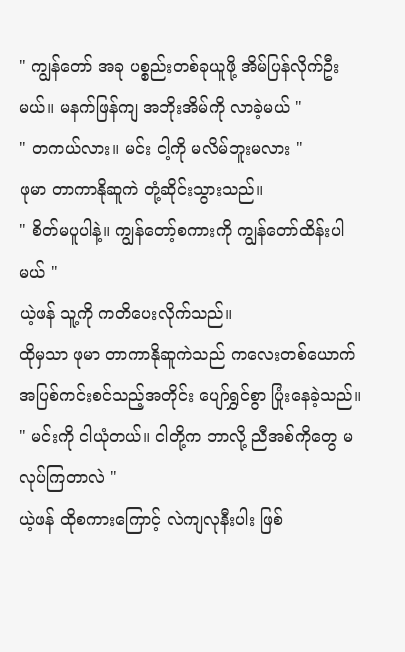" ကျွန်တော် အခု ပစ္စည်းတစ်ခုယူဖို့ အိမ်ပြန်လိုက်ဦးမယ်။ မနက်ဖြန်ကျ အဘိုးအိမ်ကို လာခဲ့မယ် "
" တကယ်လား။ မင်း ငါ့ကို မလိမ်ဘူးမလား "
ဖုမာ တာကာနိုဆူကဲ တုံ့ဆိုင်းသွားသည်။
" စိတ်မပူပါနဲ့။ ကျွန်တော့်စကားကို ကျွန်တော်ထိန်းပါမယ် "
ယဲ့ဖန် သူ့ကို ကတိပေးလိုက်သည်။
ထိုမှသာ ဖုမာ တာကာနိုဆူကဲသည် ကလေးတစ်ယောက် အပြစ်ကင်းစင်သည့်အတိုင်း ပျော်ရွှင်စွာ ပြုံးနေခဲ့သည်။
" မင်းကို ငါယုံတယ်။ ငါတို့က ဘာလို့ ညီအစ်ကိုတွေ မလုပ်ကြတာလဲ "
ယဲ့ဖန် ထိုစကားကြောင့် လဲကျလုနီးပါး ဖြစ်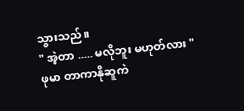သွားသည်။
" အဲ့တာ ..... မလိုဘူး မဟုတ်လား "
ဖုမာ တာကာနိုဆူကဲ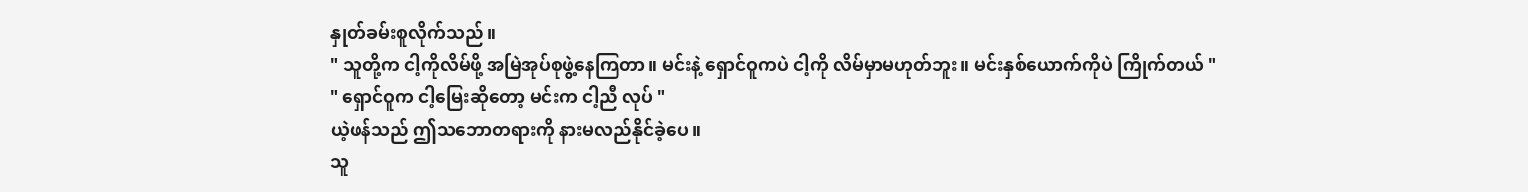နှုတ်ခမ်းစူလိုက်သည်။
" သူတို့က ငါ့ကိုလိမ်ဖို့ အမြဲအုပ်စုဖွဲ့နေကြတာ။ မင်းနဲ့ ရှောင်ဝူကပဲ ငါ့ကို လိမ်မှာမဟုတ်ဘူး။ မင်းနှစ်ယောက်ကိုပဲ ကြိုက်တယ် "
" ရှောင်ဝူက ငါ့မြေးဆိုတော့ မင်းက ငါ့ညီ လုပ် "
ယဲ့ဖန်သည် ဤသဘောတရားကို နားမလည်နိုင်ခဲ့ပေ။
သူ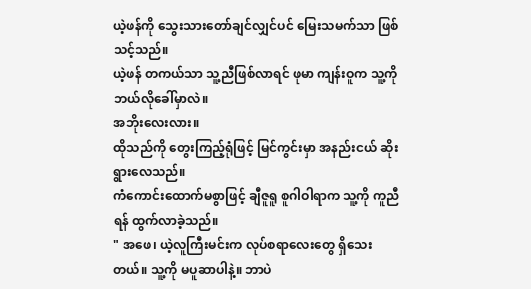ယဲ့ဖန်ကို သွေးသားတော်ချင်လျှင်ပင် မြေးသမက်သာ ဖြစ်သင့်သည်။
ယဲ့ဖန် တကယ်သာ သူ့ညီဖြစ်လာရင် ဖုမာ ကျန်းဝူက သူ့ကို ဘယ်လိုခေါ်မှာလဲ။
အဘိုးလေးလား။
ထိုသည်ကို တွေးကြည့်ရုံဖြင့် မြင်ကွင်းမှာ အနည်းငယ် ဆိုးရွားလေသည်။
ကံကောင်းထောက်မစွာဖြင့် ချီဇူရူ စူဂါဝါရာက သူ့ကို ကူညီရန် ထွက်လာခဲ့သည်။
" အဖေ၊ ယဲ့လူကြီးမင်းက လုပ်စရာလေးတွေ ရှိသေးတယ်။ သူ့ကို မပူဆာပါနဲ့။ ဘာပဲ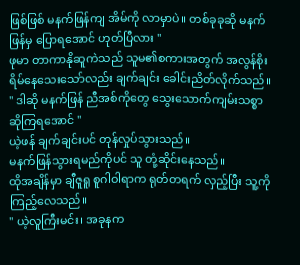ဖြစ်ဖြစ် မနက်ဖြန်ကျ အိမ်ကို လာမှာပဲ။ တစ်ခုခုဆို မနက်ဖြန်မှ ပြောရအောင် ဟုတ်ပြီလား "
ဖုမာ တာကာနိုဆူကဲသည် သူမ၏စကားအတွက် အလွန်စိုးရိမ်နေသေးသော်လည်း ချက်ချင်း ခေါင်းညိတ်လိုက်သည်။
" ဒါဆို မနက်ဖြန် ညီအစ်ကိုတွေ သွေးသောက်ကျမ်းသစ္စာ ဆိုကြရအောင် "
ယဲ့ဖန် ချက်ချင်းပင် တုန်လှုပ်သွားသည်။
မနက်ဖြန်သွားရမည်ကိုပင် သူ တုံ့ဆိုင်းနေသည်။
ထိုအချိန်မှာ ချီဇူရူ စူဂါဝါရာက ရုတ်တရက် လှည့်ပြီး သူ့ကို ကြည့်လေသည်။
" ယဲ့လူကြီးမင်း၊ အခုနက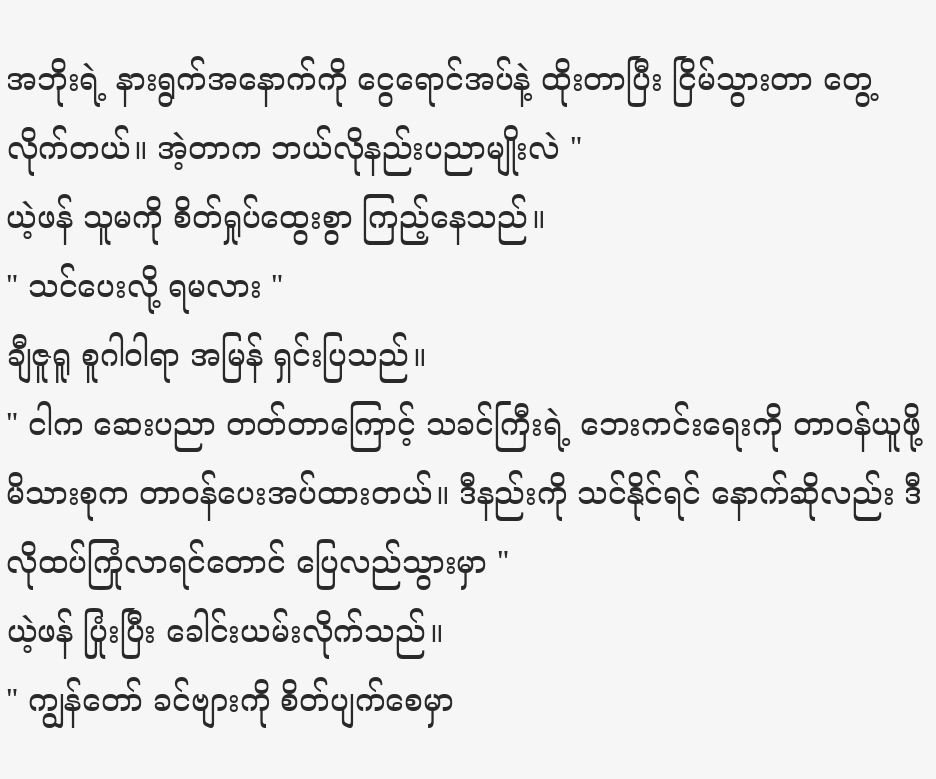အဘိုးရဲ့ နားရွက်အနောက်ကို ငွေရောင်အပ်နဲ့ ထိုးတာပြီး ငြိမ်သွားတာ တွေ့လိုက်တယ်။ အဲ့တာက ဘယ်လိုနည်းပညာမျိုးလဲ "
ယဲ့ဖန် သူမကို စိတ်ရှုပ်ထွေးစွာ ကြည့်နေသည်။
" သင်ပေးလို့ ရမလား "
ချီဇူရူ စူဂါဝါရာ အမြန် ရှင်းပြသည်။
" ငါက ဆေးပညာ တတ်တာကြောင့် သခင်ကြီးရဲ့ ဘေးကင်းရေးကို တာဝန်ယူဖို့ မိသားစုက တာဝန်ပေးအပ်ထားတယ်။ ဒီနည်းကို သင်နိုင်ရင် နောက်ဆိုလည်း ဒီလိုထပ်ကြုံလာရင်တောင် ပြေလည်သွားမှာ "
ယဲ့ဖန် ပြုံးပြီး ခေါင်းယမ်းလိုက်သည်။
" ကျွန်တော် ခင်ဗျားကို စိတ်ပျက်စေမှာ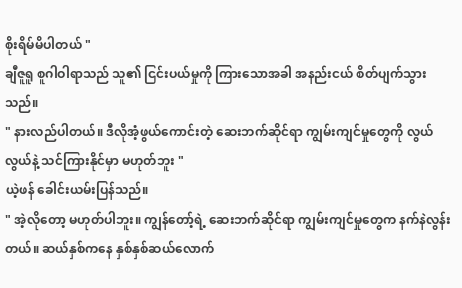စိုးရိမ်မိပါတယ် "
ချီဇူရူ စူဂါဝါရာသည် သူ၏ ငြင်းပယ်မှုကို ကြားသောအခါ အနည်းငယ် စိတ်ပျက်သွားသည်။
" နားလည်ပါတယ်။ ဒီလိုအံ့ဖွယ်ကောင်းတဲ့ ဆေးဘက်ဆိုင်ရာ ကျွမ်းကျင်မှုတွေကို လွယ်လွယ်နဲ့ သင်ကြားနိုင်မှာ မဟုတ်ဘူး "
ယဲ့ဖန် ခေါင်းယမ်းပြန်သည်။
" အဲ့လိုတော့ မဟုတ်ပါဘူး။ ကျွန်တော့်ရဲ့ ဆေးဘက်ဆိုင်ရာ ကျွမ်းကျင်မှုတွေက နက်နဲလွန်းတယ်။ ဆယ်နှစ်ကနေ နှစ်နှစ်ဆယ်လောက်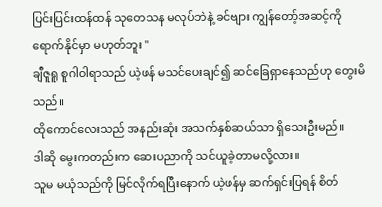ပြင်းပြင်းထန်ထန် သုတေသန မလုပ်ဘဲနဲ့ ခင်ဗျား ကျွန်တော့်အဆင့်ကို ရောက်နိုင်မှာ မဟုတ်ဘူး "
ချီဇူရူ စူဂါဝါရာသည် ယဲ့ဖန် မသင်ပေးချင်၍ ဆင်ခြေရှာနေသည်ဟု တွေးမိသည်။
ထိုကောင်လေးသည် အနည်းဆုံး အသက်နှစ်ဆယ်သာ ရှိသေးဦးမည်။
ဒါဆို မွေးကတည်းက ဆေးပညာကို သင်ယူခဲ့တာမလို့လား။
သူမ မယုံသည်ကို မြင်လိုက်ရပြီးနောက် ယဲ့ဖန်မှ ဆက်ရှင်းပြရန် စိတ်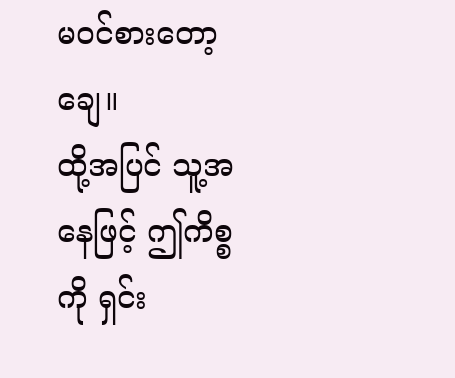မ၀င်စားတော့ချေ။
ထို့အပြင် သူ့အနေဖြင့် ဤကိစ္စကို ရှင်း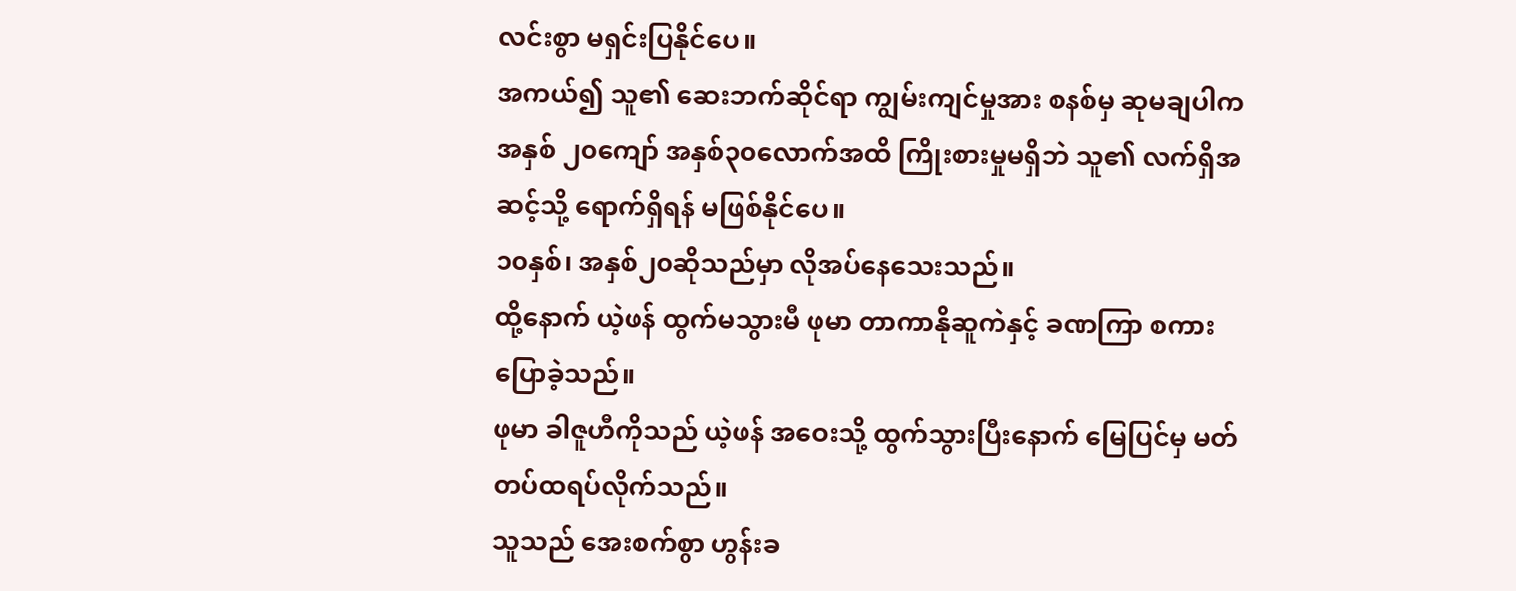လင်းစွာ မရှင်းပြနိုင်ပေ။
အကယ်၍ သူ၏ ဆေးဘက်ဆိုင်ရာ ကျွမ်းကျင်မှုအား စနစ်မှ ဆုမချပါက အနှစ် ၂၀ကျော် အနှစ်၃၀လောက်အထိ ကြိုးစားမှုမရှိဘဲ သူ၏ လက်ရှိအဆင့်သို့ ရောက်ရှိရန် မဖြစ်နိုင်ပေ။
၁၀နှစ်၊ အနှစ်၂၀ဆိုသည်မှာ လိုအပ်နေသေးသည်။
ထို့နောက် ယဲ့ဖန် ထွက်မသွားမီ ဖုမာ တာကာနိုဆူကဲနှင့် ခဏကြာ စကားပြောခဲ့သည်။
ဖုမာ ခါဇူဟီကိုသည် ယဲ့ဖန် အဝေးသို့ ထွက်သွားပြီးနောက် မြေပြင်မှ မတ်တပ်ထရပ်လိုက်သည်။
သူသည် အေးစက်စွာ ဟွန်းခ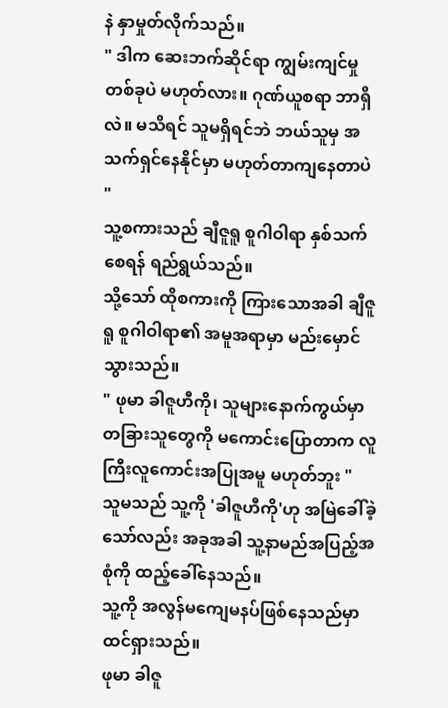နဲ နှာမှုတ်လိုက်သည်။
" ဒါက ဆေးဘက်ဆိုင်ရာ ကျွမ်းကျင်မှုတစ်ခုပဲ မဟုတ်လား။ ဂုဏ်ယူစရာ ဘာရှိလဲ။ မသိရင် သူမရှိရင်ဘဲ ဘယ်သူမှ အသက်ရှင်နေနိုင်မှာ မဟုတ်တာကျနေတာပဲ "
သူ့စကားသည် ချီဇူရူ စူဂါဝါရာ နှစ်သက်စေရန် ရည်ရွယ်သည်။
သို့သော် ထိုစကားကို ကြားသောအခါ ချီဇူရူ စူဂါဝါရာ၏ အမူအရာမှာ မည်းမှောင်သွားသည်။
" ဖုမာ ခါဇူဟီကို၊ သူများနောက်ကွယ်မှာ တခြားသူတွေကို မကောင်းပြောတာက လူကြီးလူကောင်းအပြုအမူ မဟုတ်ဘူး "
သူမသည် သူ့ကို 'ခါဇူဟီကို'ဟု အမြဲခေါ်ခဲ့သော်လည်း အခုအခါ သူ့နာမည်အပြည့်အစုံကို ထည့်ခေါ်နေသည်။
သူ့ကို အလွန်မကျေမနပ်ဖြစ်နေသည်မှာ ထင်ရှားသည်။
ဖုမာ ခါဇူ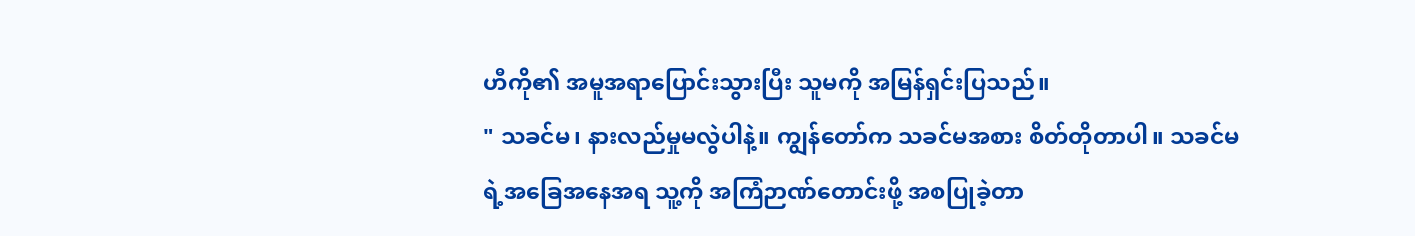ဟီကို၏ အမူအရာပြောင်းသွားပြီး သူမကို အမြန်ရှင်းပြသည်။
" သခင်မ၊ နားလည်မှုမလွဲပါနဲ့။ ကျွန်တော်က သခင်မအစား စိတ်တိုတာပါ။ သခင်မရဲ့အခြေအနေအရ သူ့ကို အကြံဉာဏ်တောင်းဖို့ အစပြုခဲ့တာ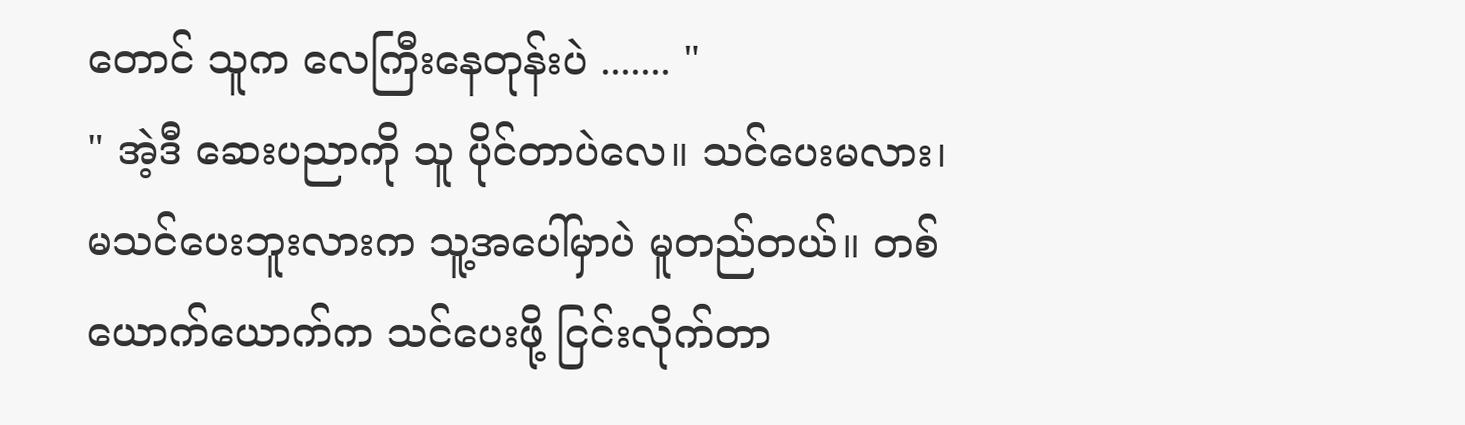တောင် သူက လေကြီးနေတုန်းပဲ ....... "
" အဲ့ဒီ ဆေးပညာကို သူ ပိုင်တာပဲလေ။ သင်ပေးမလား၊ မသင်ပေးဘူးလားက သူ့အပေါ်မှာပဲ မူတည်တယ်။ တစ်ယောက်ယောက်က သင်ပေးဖို့ ငြင်းလိုက်တာ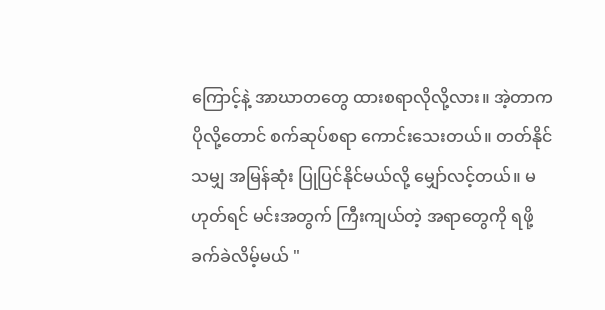ကြောင့်နဲ့ အာဃာတတွေ ထားစရာလိုလို့လား။ အဲ့တာက ပိုလို့တောင် စက်ဆုပ်စရာ ကောင်းသေးတယ်။ တတ်နိုင်သမျှ အမြန်ဆုံး ပြုပြင်နိုင်မယ်လို့ မျှော်လင့်တယ်။ မဟုတ်ရင် မင်းအတွက် ကြီးကျယ်တဲ့ အရာတွေကို ရဖို့ ခက်ခဲလိမ့်မယ် "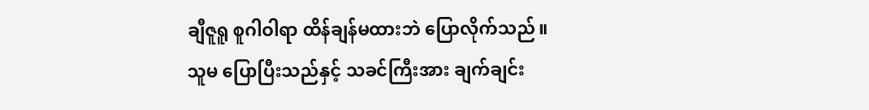ချီဇူရူ စူဂါဝါရာ ထိန်ချန်မထားဘဲ ပြောလိုက်သည်။
သူမ ပြောပြီးသည်နှင့် သခင်ကြီးအား ချက်ချင်း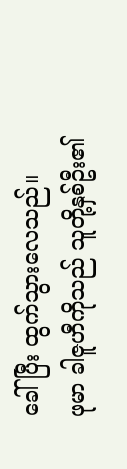ခေါ်ပြီး ထွက်သွားလေသည်။
ဖုမာ ခါဇူဟီကိုသည် သူတို့နှစ်ဦး၏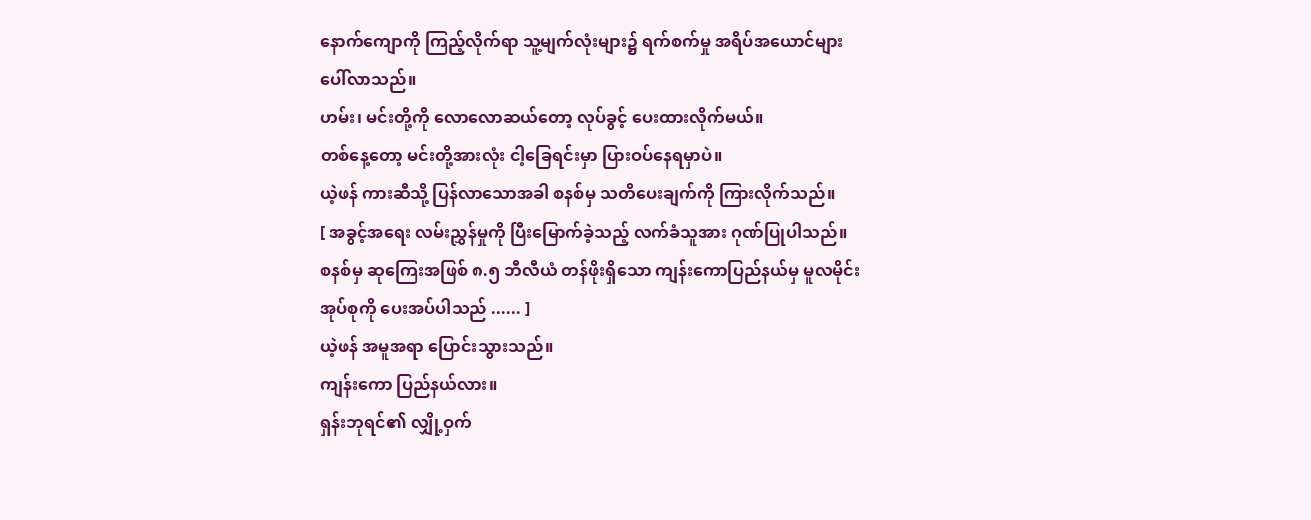နောက်ကျောကို ကြည့်လိုက်ရာ သူ့မျက်လုံးများ၌ ရက်စက်မှု အရိပ်အယောင်များ ပေါ်လာသည်။
ဟမ်း၊ မင်းတို့ကို လောလောဆယ်တော့ လုပ်ခွင့် ပေးထားလိုက်မယ်။
တစ်နေ့တော့ မင်းတို့အားလုံး ငါ့ခြေရင်းမှာ ပြားဝပ်နေရမှာပဲ။
ယဲ့ဖန် ကားဆီသို့ ပြန်လာသောအခါ စနစ်မှ သတိပေးချက်ကို ကြားလိုက်သည်။
[ အခွင့်အရေး လမ်းညွှန်မှုကို ပြီးမြောက်ခဲ့သည့် လက်ခံသူအား ဂုဏ်ပြုပါသည်။ စနစ်မှ ဆုကြေးအဖြစ် ၈.၅ ဘီလီယံ တန်ဖိုးရှိသော ကျန်းကောပြည်နယ်မှ မူလမိုင်းအုပ်စုကို ပေးအပ်ပါသည် ...... ]
ယဲ့ဖန် အမူအရာ ပြောင်းသွားသည်။
ကျန်းကော ပြည်နယ်လား။
ရှန်းဘုရင်၏ လျှို့ဝှက်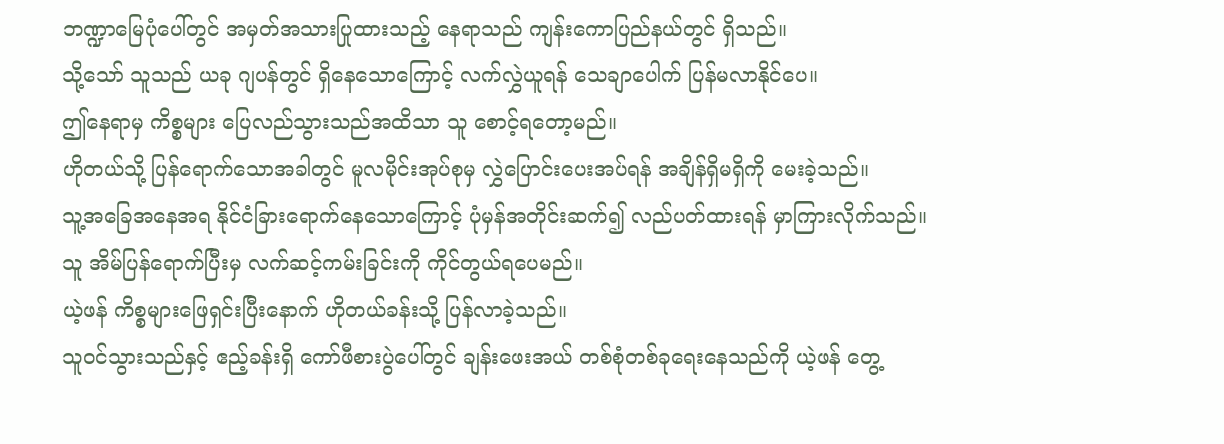ဘဏ္ဍာမြေပုံပေါ်တွင် အမှတ်အသားပြုထားသည့် နေရာသည် ကျန်းကောပြည်နယ်တွင် ရှိသည်။
သို့သော် သူသည် ယခု ဂျပန်တွင် ရှိနေသောကြောင့် လက်လွှဲယူရန် သေချာပေါက် ပြန်မလာနိုင်ပေ။
ဤနေရာမှ ကိစ္စများ ပြေလည်သွားသည်အထိသာ သူ စောင့်ရတော့မည်။
ဟိုတယ်သို့ ပြန်ရောက်သောအခါတွင် မူလမိုင်းအုပ်စုမှ လွှဲပြောင်းပေးအပ်ရန် အချိန်ရှိမရှိကို မေးခဲ့သည်။
သူ့အခြေအနေအရ နိုင်ငံခြားရောက်နေသောကြောင့် ပုံမှန်အတိုင်းဆက်၍ လည်ပတ်ထားရန် မှာကြားလိုက်သည်။
သူ အိမ်ပြန်ရောက်ပြီးမှ လက်ဆင့်ကမ်းခြင်းကို ကိုင်တွယ်ရပေမည်။
ယဲ့ဖန် ကိစ္စများဖြေရှင်းပြီးနောက် ဟိုတယ်ခန်းသို့ ပြန်လာခဲ့သည်။
သူဝင်သွားသည်နှင့် ဧည့်ခန်းရှိ ကော်ဖီစားပွဲပေါ်တွင် ချန်းဖေးအယ် တစ်စုံတစ်ခုရေးနေသည်ကို ယဲ့ဖန် တွေ့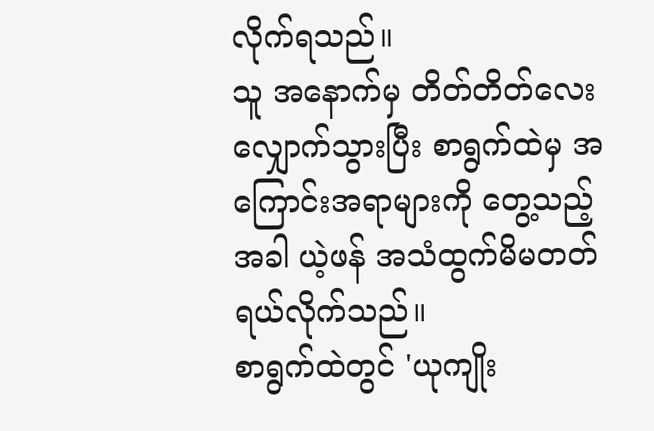လိုက်ရသည်။
သူ အနောက်မှ တိတ်တိတ်လေး လျှောက်သွားပြီး စာရွက်ထဲမှ အကြောင်းအရာများကို တွေ့သည့်အခါ ယဲ့ဖန် အသံထွက်မိမတတ် ရယ်လိုက်သည်။
စာရွက်ထဲတွင် 'ယုကျိုး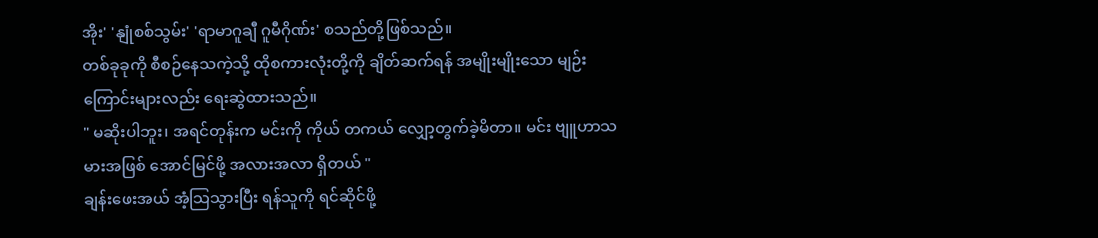အိုး' 'နျုံစစ်သွမ်း' 'ရာမာဂူချီ ဂူမီဂိုဏ်း' စသည်တို့ဖြစ်သည်။
တစ်ခုခုကို စီစဉ်နေသကဲ့သို့ ထိုစကားလုံးတို့ကို ချိတ်ဆက်ရန် အမျိုးမျိုးသော မျဉ်းကြောင်းများလည်း ရေးဆွဲထားသည်။
" မဆိုးပါဘူး၊ အရင်တုန်းက မင်းကို ကိုယ် တကယ် လျှော့တွက်ခဲ့မိတာ။ မင်း ဗျူဟာသမားအဖြစ် အောင်မြင်ဖို့ အလားအလာ ရှိတယ် "
ချန်းဖေးအယ် အံ့သြသွားပြီး ရန်သူကို ရင်ဆိုင်ဖို့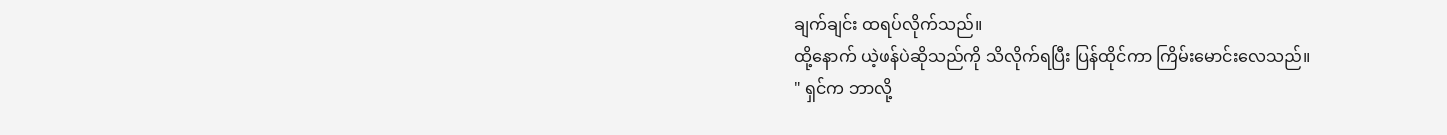ချက်ချင်း ထရပ်လိုက်သည်။
ထို့နောက် ယဲ့ဖန်ပဲဆိုသည်ကို သိလိုက်ရပြီး ပြန်ထိုင်ကာ ကြိမ်းမောင်းလေသည်။
" ရှင်က ဘာလို့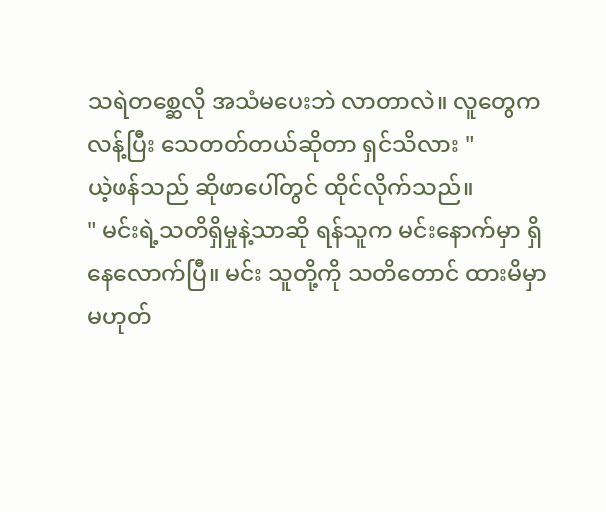သရဲတစ္ဆေလို အသံမပေးဘဲ လာတာလဲ။ လူတွေက လန့်ပြီး သေတတ်တယ်ဆိုတာ ရှင်သိလား "
ယဲ့ဖန်သည် ဆိုဖာပေါ်တွင် ထိုင်လိုက်သည်။
" မင်းရဲ့သတိရှိမှုနဲ့သာဆို ရန်သူက မင်းနောက်မှာ ရှိနေလောက်ပြီ။ မင်း သူတို့ကို သတိတောင် ထားမိမှာ မဟုတ်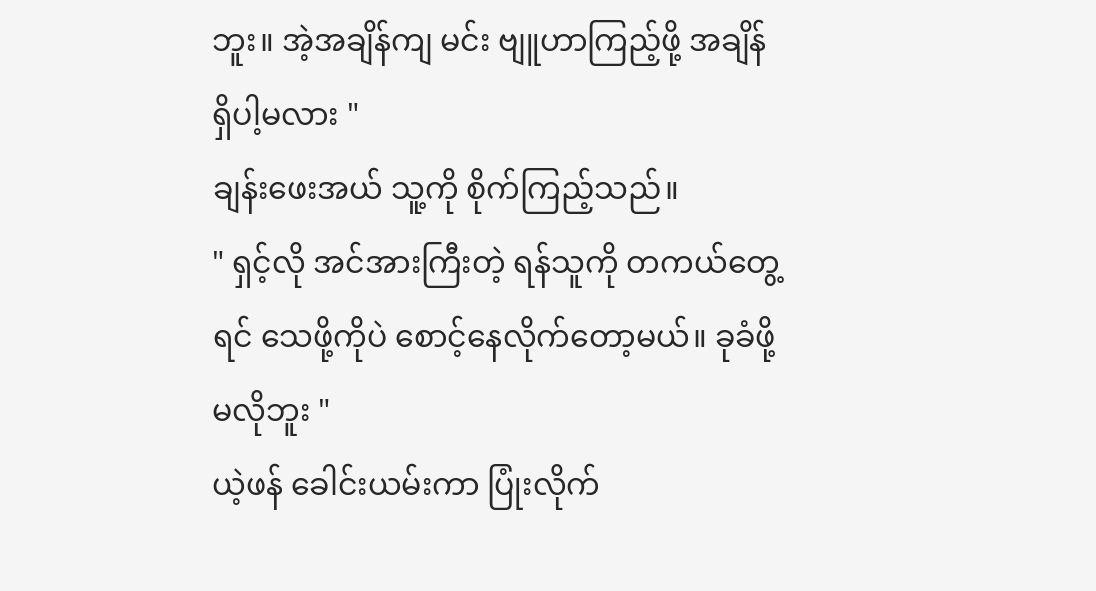ဘူး။ အဲ့အချိန်ကျ မင်း ဗျူဟာကြည့်ဖို့ အချိန်ရှိပါ့မလား "
ချန်းဖေးအယ် သူ့ကို စိုက်ကြည့်သည်။
" ရှင့်လို အင်အားကြီးတဲ့ ရန်သူကို တကယ်တွေ့ရင် သေဖို့ကိုပဲ စောင့်နေလိုက်တော့မယ်။ ခုခံဖို့ မလိုဘူး "
ယဲ့ဖန် ခေါင်းယမ်းကာ ပြုံးလိုက်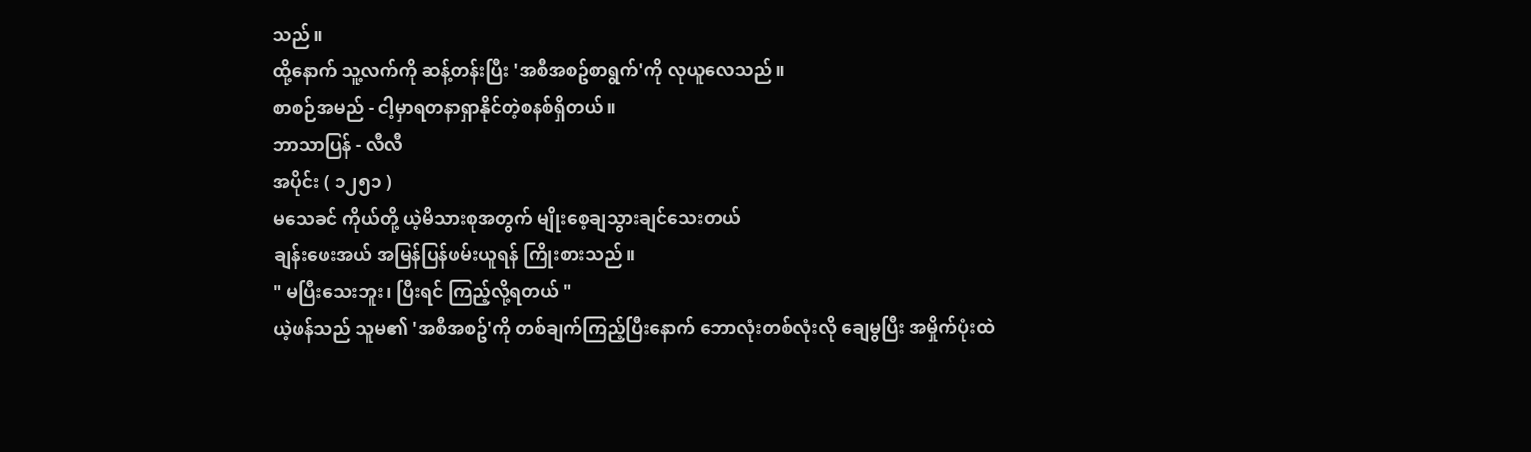သည်။
ထို့နောက် သူ့လက်ကို ဆန့်တန်းပြီး 'အစီအစဥ်စာရွက်'ကို လုယူလေသည်။
စာစဉ်အမည် - ငါ့မှာရတနာရှာနိုင်တဲ့စနစ်ရှိတယ်။
ဘာသာပြန် - လီလီ
အပိုင်း ( ၁၂၅၁ )
မသေခင် ကိုယ်တို့ ယဲ့မိသားစုအတွက် မျိုးစေ့ချသွားချင်သေးတယ်
ချန်းဖေးအယ် အမြန်ပြန်ဖမ်းယူရန် ကြိုးစားသည်။
" မပြီးသေးဘူး၊ ပြီးရင် ကြည့်လို့ရတယ် "
ယဲ့ဖန်သည် သူမ၏ 'အစီအစဥ်'ကို တစ်ချက်ကြည့်ပြီးနောက် ဘောလုံးတစ်လုံးလို ချေမွပြီး အမှိုက်ပုံးထဲ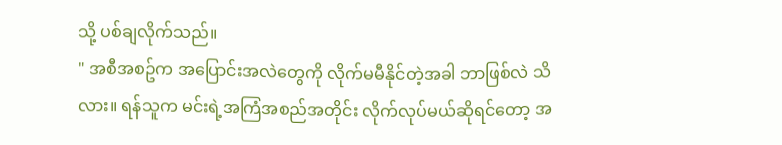သို့ ပစ်ချလိုက်သည်။
" အစီအစဥ်က အပြောင်းအလဲတွေကို လိုက်မမီနိုင်တဲ့အခါ ဘာဖြစ်လဲ သိလား။ ရန်သူက မင်းရဲ့အကြံအစည်အတိုင်း လိုက်လုပ်မယ်ဆိုရင်တော့ အ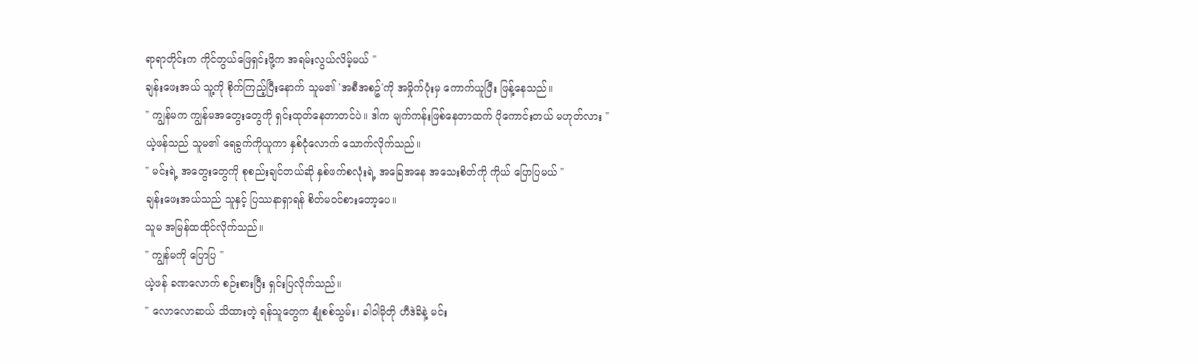ရာရာတိုင်းက ကိုင်တွယ်ဖြေရှင်းဖို့က အရမ်းလွယ်လိမ့်မယ် "
ချန်းဖေးအယ် သူ့ကို စိုက်ကြည့်ပြီးနောက် သူမ၏ 'အစီအစဥ်'ကို အမှိုက်ပုံးမှ ကောက်ယူပြီး ဖြန့်နေသည်။
" ကျွန်မက ကျွန်မအတွေးတွေကို ရှင်းထုတ်နေတာတင်ပဲ။ ဒါက မျက်ကန်းဖြစ်နေတာထက် ပိုကောင်းတယ် မဟုတ်လား "
ယဲ့ဖန်သည် သူမ၏ ရေခွက်ကိုယူကာ နှစ်ငုံလောက် သောက်လိုက်သည်။
" မင်းရဲ့ အတွေးတွေကို စုစည်းချင်တယ်ဆို နှစ်ဖက်စလုံးရဲ့ အခြေအနေ အသေးစိတ်ကို ကိုယ် ပြောပြမယ် "
ချန်းဖေးအယ်သည် သူနှင့် ပြဿနာရှာရန် စိတ်မ၀င်စားတော့ပေ။
သူမ အမြန်ထထိုင်လိုက်သည်။
" ကျွန်မကို ပြောပြ "
ယဲ့ဖန် ခဏလောက် စဉ်းစားပြီး ရှင်းပြလိုက်သည်။
" လောလောဆယ် သိထားတဲ့ ရန်သူတွေက နျုံစစ်သွမ်း၊ ခါဝါမိုတို ဟီဒဲခိနဲ့ မင်း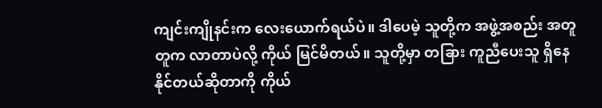ကျင်းကျိုနင်းက လေးယောက်ရယ်ပဲ။ ဒါပေမဲ့ သူတို့က အဖွဲ့အစည်း အတူတူက လာတာပဲလို့ ကိုယ် မြင်မိတယ်။ သူတို့မှာ တခြား ကူညီပေးသူ ရှိနေနိုင်တယ်ဆိုတာကို ကိုယ်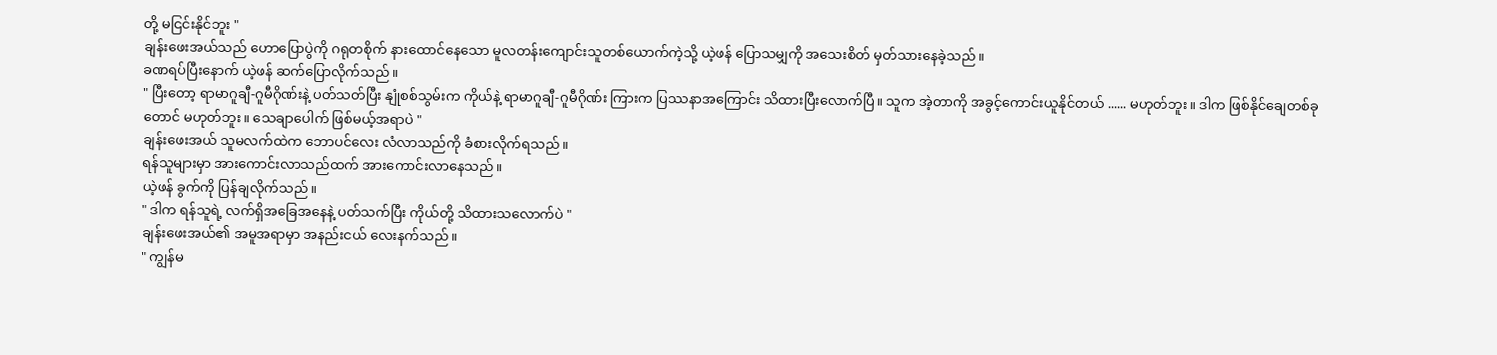တို့ မငြင်းနိုင်ဘူး "
ချန်းဖေးအယ်သည် ဟောပြောပွဲကို ဂရုတစိုက် နားထောင်နေသော မူလတန်းကျောင်းသူတစ်ယောက်ကဲ့သို့ ယဲ့ဖန် ပြောသမျှကို အသေးစိတ် မှတ်သားနေခဲ့သည်။
ခဏရပ်ပြီးနောက် ယဲ့ဖန် ဆက်ပြောလိုက်သည်။
" ပြီးတော့ ရာမာဂူချီ-ဂူမီဂိုဏ်းနဲ့ ပတ်သတ်ပြီး နျုံစစ်သွမ်းက ကိုယ်နဲ့ ရာမာဂူချီ-ဂူမီဂိုဏ်း ကြားက ပြဿနာအကြောင်း သိထားပြီးလောက်ပြီ။ သူက အဲ့တာကို အခွင့်ကောင်းယူနိုင်တယ် ...... မဟုတ်ဘူး။ ဒါက ဖြစ်နိုင်ချေတစ်ခုတောင် မဟုတ်ဘူး။ သေချာပေါက် ဖြစ်မယ့်အရာပဲ "
ချန်းဖေးအယ် သူမလက်ထဲက ဘောပင်လေး လံလာသည်ကို ခံစားလိုက်ရသည်။
ရန်သူများမှာ အားကောင်းလာသည်ထက် အားကောင်းလာနေသည်။
ယဲ့ဖန် ခွက်ကို ပြန်ချလိုက်သည်။
" ဒါက ရန်သူရဲ့ လက်ရှိအခြေအနေနဲ့ ပတ်သက်ပြီး ကိုယ်တို့ သိထားသလောက်ပဲ "
ချန်းဖေးအယ်၏ အမူအရာမှာ အနည်းငယ် လေးနက်သည်။
" ကျွန်မ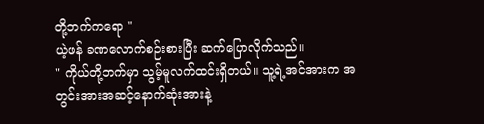တို့ဘက်ကရော "
ယဲ့ဖန် ခဏလောက်စဉ်းစားပြီး ဆက်ပြောလိုက်သည်။
" ကိုယ်တို့ဘက်မှာ သွမ့်မူလက်ထင်းရှိတယ်။ သူ့ရဲ့အင်အားက အတွင်းအားအဆင့်နောက်ဆုံးအားနဲ့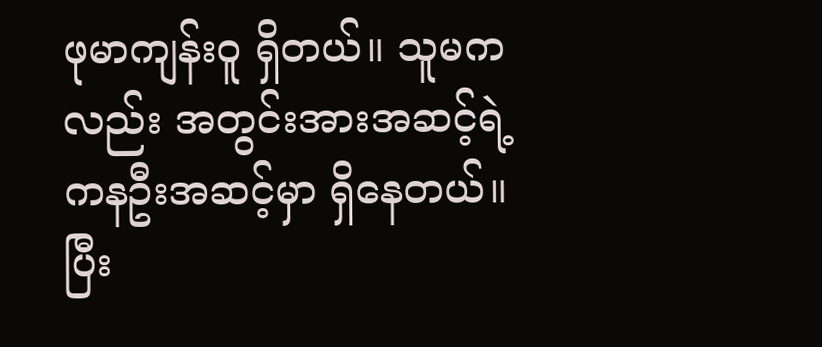ဖုမာကျန်းဝူ ရှိတယ်။ သူမကလည်း အတွင်းအားအဆင့်ရဲ့ ကနဦးအဆင့်မှာ ရှိနေတယ်။ ပြီး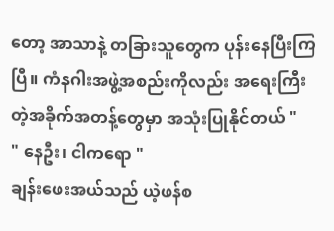တော့ အာသာနဲ့ တခြားသူတွေက ပုန်းနေပြီးကြပြီ။ ကံနဂါးအဖွဲ့အစည်းကိုလည်း အရေးကြီးတဲ့အခိုက်အတန့်တွေမှာ အသုံးပြုနိုင်တယ် "
" နေဦး၊ ငါကရော "
ချန်းဖေးအယ်သည် ယဲ့ဖန်စ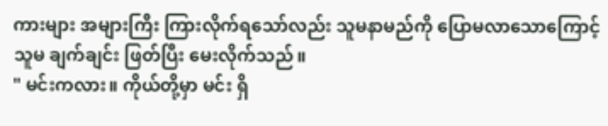ကားများ အများကြီး ကြားလိုက်ရသော်လည်း သူမနာမည်ကို ပြောမလာသောကြောင့် သူမ ချက်ချင်း ဖြတ်ပြီး မေးလိုက်သည်။
" မင်းကလား။ ကိုယ်တို့မှာ မင်း ရှိ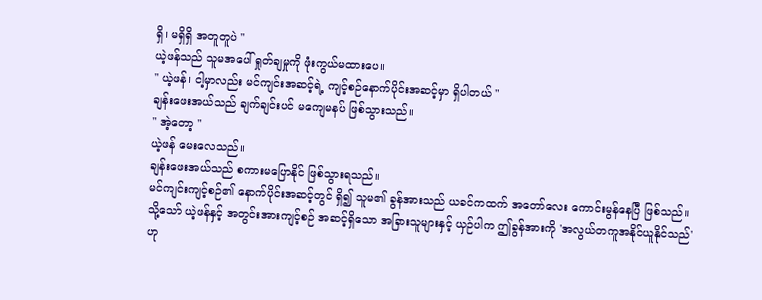ရှိ၊ မရှိရှိ အတူတူပဲ "
ယဲ့ဖန်သည် သူမအပေါ် ရှုတ်ချမှုကို ဖုံးကွယ်မထားပေ။
" ယဲ့ဖန်၊ ငါ့မှာလည်း မင်ကျင်းအဆင့်ရဲ့ ကျင့်စဉ်နောက်ပိုင်းအဆင့်မှာ ရှိပါတယ် "
ချန်းဖေးအယ်သည် ချက်ချင်းပင် မကျေမနပ် ဖြစ်သွားသည်။
" အဲ့တော့ "
ယဲ့ဖန် မေးလေသည်။
ချန်းဖေးအယ်သည် စကားမပြောနိုင် ဖြစ်သွားရသည်။
မင်ကျင်းကျင့်စဉ်၏ နောက်ပိုင်းအဆင့်တွင် ရှိ၍ သူမ၏ ခွန်အားသည် ယခင်ကထက် အတော်လေး ကောင်းမွန်နေပြီ ဖြစ်သည်။
သို့သော် ယဲ့ဖန်နှင့် အတွင်းအားကျင့်စဉ် အဆင့်ရှိသော အခြားသူများနှင့် ယှဉ်ပါက ဤခွန်အားကို 'အလွယ်တကူအနိုင်ယူနိုင်သည်'ဟု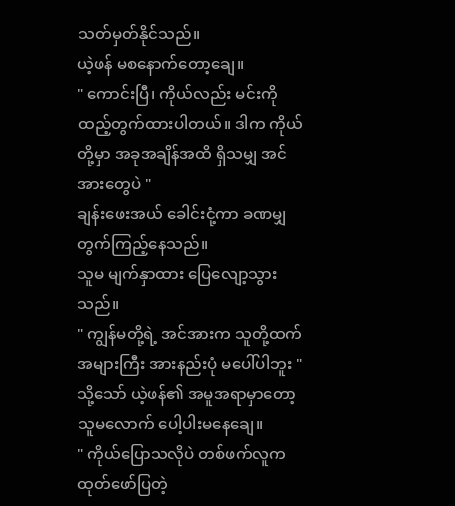သတ်မှတ်နိုင်သည်။
ယဲ့ဖန် မစနောက်တော့ချေ။
" ကောင်းပြီ၊ ကိုယ်လည်း မင်းကို ထည့်တွက်ထားပါတယ်။ ဒါက ကိုယ်တို့မှာ အခုအချိန်အထိ ရှိသမျှ အင်အားတွေပဲ "
ချန်းဖေးအယ် ခေါင်းငုံ့ကာ ခဏမျှ တွက်ကြည့်နေသည်။
သူမ မျက်နှာထား ပြေလျော့သွားသည်။
" ကျွန်မတို့ရဲ့ အင်အားက သူတို့ထက် အများကြီး အားနည်းပုံ မပေါ်ပါဘူး "
သို့သော် ယဲ့ဖန်၏ အမူအရာမှာတော့ သူမလောက် ပေါ့ပါးမနေချေ။
" ကိုယ်ပြောသလိုပဲ တစ်ဖက်လူက ထုတ်ဖော်ပြတဲ့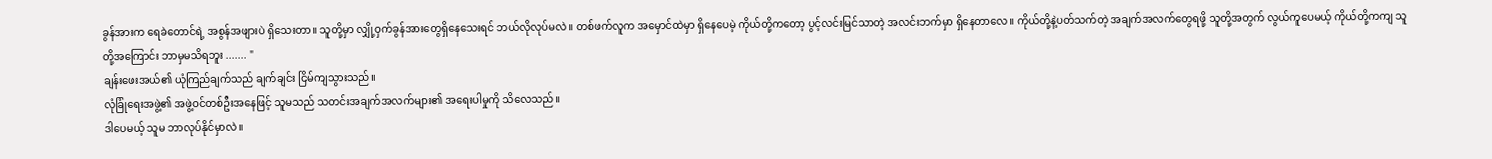ခွန်အားက ရေခဲတောင်ရဲ့ အစွန်အဖျားပဲ ရှိသေးတာ။ သူတို့မှာ လျှို့ဝှက်ခွန်အားတွေရှိနေသေးရင် ဘယ်လိုလုပ်မလဲ။ တစ်ဖက်လူက အမှောင်ထဲမှာ ရှိနေပေမဲ့ ကိုယ်တို့ကတော့ ပွင့်လင်းမြင်သာတဲ့ အလင်းဘက်မှာ ရှိနေတာလေ။ ကိုယ်တို့နဲ့ပတ်သက်တဲ့ အချက်အလက်တွေရဖို့ သူတို့အတွက် လွယ်ကူပေမယ့် ကိုယ်တို့ကကျ သူတို့အကြောင်း ဘာမှမသိရဘူး ....... "
ချန်းဖေးအယ်၏ ယုံကြည်ချက်သည် ချက်ချင်း ငြိမ်ကျသွားသည်။
လုံခြုံရေးအဖွဲ့၏ အဖွဲ့ဝင်တစ်ဦးအနေဖြင့် သူမသည် သတင်းအချက်အလက်များ၏ အရေးပါမှုကို သိလေသည်။
ဒါပေမယ့် သူမ ဘာလုပ်နိုင်မှာလဲ။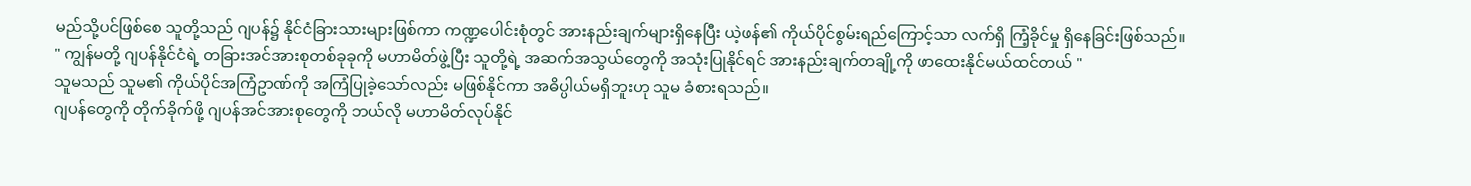မည်သို့ပင်ဖြစ်စေ သူတို့သည် ဂျပန်၌ နိုင်ငံခြားသားများဖြစ်ကာ ကဏ္ဍပေါင်းစုံတွင် အားနည်းချက်များရှိနေပြီး ယဲ့ဖန်၏ ကိုယ်ပိုင်စွမ်းရည်ကြောင့်သာ လက်ရှိ ကြံ့ခိုင်မှု ရှိနေခြင်းဖြစ်သည်။
" ကျွန်မတို့ ဂျပန်နိုင်ငံရဲ့ တခြားအင်အားစုတစ်ခုခုကို မဟာမိတ်ဖွဲ့ပြီး သူတို့ရဲ့ အဆက်အသွယ်တွေကို အသုံးပြုနိုင်ရင် အားနည်းချက်တချို့ကို ဖာထေးနိုင်မယ်ထင်တယ် "
သူမသည် သူမ၏ ကိုယ်ပိုင်အကြံဥာဏ်ကို အကြံပြုခဲ့သော်လည်း မဖြစ်နိုင်ကာ အဓိပ္ပါယ်မရှိဘူးဟု သူမ ခံစားရသည်။
ဂျပန်တွေကို တိုက်ခိုက်ဖို့ ဂျပန်အင်အားစုတွေကို ဘယ်လို မဟာမိတ်လုပ်နိုင်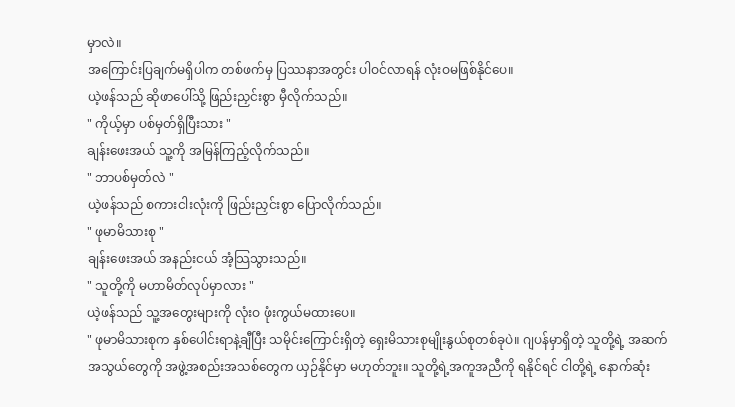မှာလဲ။
အကြောင်းပြချက်မရှိပါက တစ်ဖက်မှ ပြဿနာအတွင်း ပါဝင်လာရန် လုံးဝမဖြစ်နိုင်ပေ။
ယဲ့ဖန်သည် ဆိုဖာပေါ်သို့ ဖြည်းညှင်းစွာ မှီလိုက်သည်။
" ကိုယ့်မှာ ပစ်မှတ်ရှိပြီးသား "
ချန်းဖေးအယ် သူ့ကို အမြန်ကြည့်လိုက်သည်။
" ဘာပစ်မှတ်လဲ "
ယဲ့ဖန်သည် စကားငါးလုံးကို ဖြည်းညှင်းစွာ ပြောလိုက်သည်။
" ဖုမာမိသားစု "
ချန်းဖေးအယ် အနည်းငယ် အံ့သြသွားသည်။
" သူတို့ကို မဟာမိတ်လုပ်မှာလား "
ယဲ့ဖန်သည် သူ့အတွေးများကို လုံးဝ ဖုံးကွယ်မထားပေ။
" ဖုမာမိသားစုက နှစ်ပေါင်းရာနဲ့ချီပြီး သမိုင်းကြောင်းရှိတဲ့ ရှေးမိသားစုမျိုးနွယ်စုတစ်ခုပဲ။ ဂျပန်မှာရှိတဲ့ သူတို့ရဲ့ အဆက်အသွယ်တွေကို အဖွဲ့အစည်းအသစ်တွေက ယှဉ်နိုင်မှာ မဟုတ်ဘူး။ သူတို့ရဲ့အကူအညီကို ရနိုင်ရင် ငါတို့ရဲ့ နောက်ဆုံး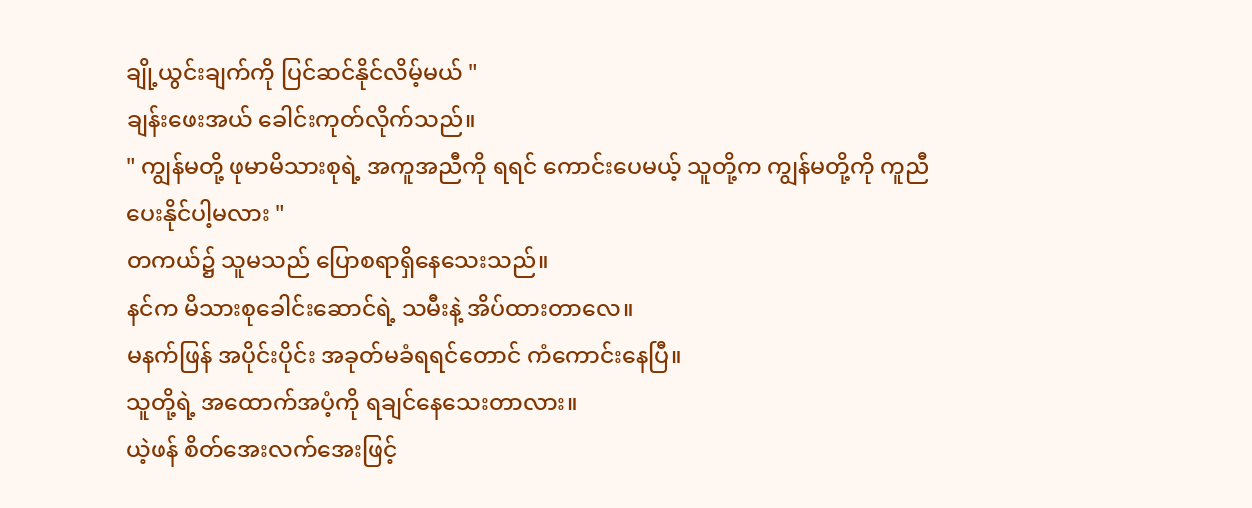ချို့ယွင်းချက်ကို ပြင်ဆင်နိုင်လိမ့်မယ် "
ချန်းဖေးအယ် ခေါင်းကုတ်လိုက်သည်။
" ကျွန်မတို့ ဖုမာမိသားစုရဲ့ အကူအညီကို ရရင် ကောင်းပေမယ့် သူတို့က ကျွန်မတို့ကို ကူညီပေးနိုင်ပါ့မလား "
တကယ်၌ သူမသည် ပြောစရာရှိနေသေးသည်။
နင်က မိသားစုခေါင်းဆောင်ရဲ့ သမီးနဲ့ အိပ်ထားတာလေ။
မနက်ဖြန် အပိုင်းပိုင်း အခုတ်မခံရရင်တောင် ကံကောင်းနေပြီ။
သူတို့ရဲ့ အထောက်အပံ့ကို ရချင်နေသေးတာလား။
ယဲ့ဖန် စိတ်အေးလက်အေးဖြင့်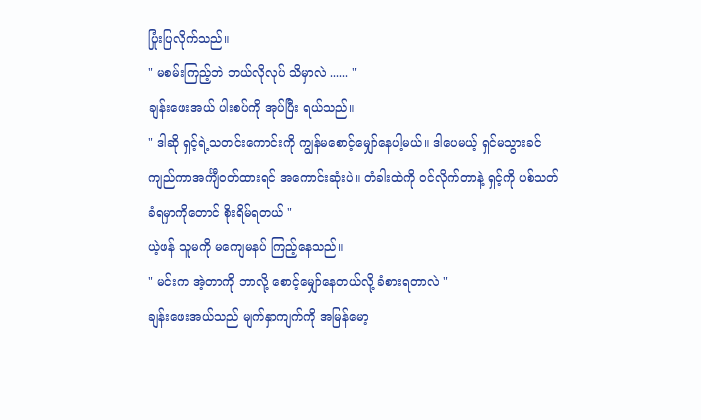ပြုံးပြလိုက်သည်။
" မစမ်းကြည့်ဘဲ ဘယ်လိုလုပ် သိမှာလဲ ...... "
ချန်းဖေးအယ် ပါးစပ်ကို အုပ်ပြီး ရယ်သည်။
" ဒါဆို ရှင့်ရဲ့သတင်းကောင်းကို ကျွန်မစောင့်မျှော်နေပါ့မယ်။ ဒါပေမယ့် ရှင်မသွားခင် ကျည်ကာအင်္ကျီဝတ်ထားရင် အကောင်းဆုံးပဲ။ တံခါးထဲကို ဝင်လိုက်တာနဲ့ ရှင့်ကို ပစ်သတ်ခံရမှာကိုတောင် စိုးရိမ်ရတယ် "
ယဲ့ဖန် သူမကို မကျေမနပ် ကြည့်နေသည်။
" မင်းက အဲ့တာကို ဘာလို့ စောင့်မျှော်နေတယ်လို့ ခံစားရတာလဲ "
ချန်းဖေးအယ်သည် မျက်နှာကျက်ကို အမြန်မော့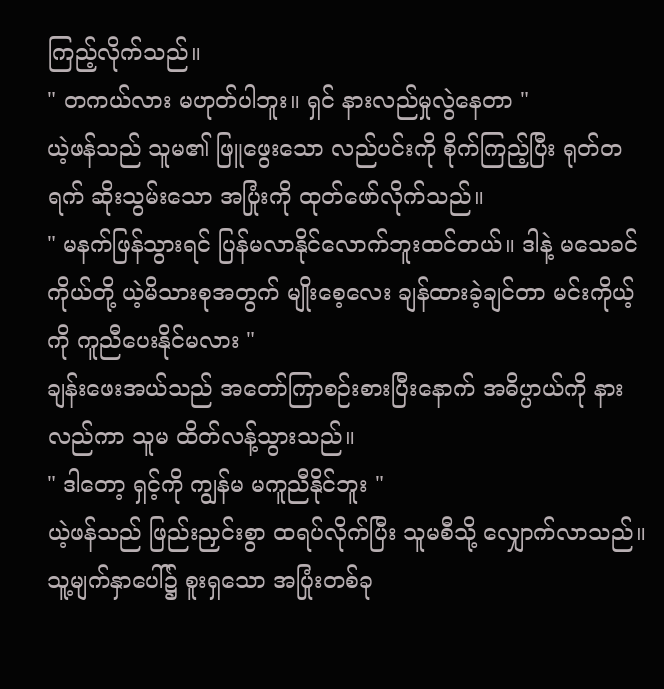ကြည့်လိုက်သည်။
" တကယ်လား မဟုတ်ပါဘူး။ ရှင် နားလည်မှုလွဲနေတာ "
ယဲ့ဖန်သည် သူမ၏ ဖြူဖွေးသော လည်ပင်းကို စိုက်ကြည့်ပြီး ရုတ်တရက် ဆိုးသွမ်းသော အပြုံးကို ထုတ်ဖော်လိုက်သည်။
" မနက်ဖြန်သွားရင် ပြန်မလာနိုင်လောက်ဘူးထင်တယ်။ ဒါနဲ့ မသေခင် ကိုယ်တို့ ယဲ့မိသားစုအတွက် မျိုးစေ့လေး ချန်ထားခဲ့ချင်တာ မင်းကိုယ့်ကို ကူညီပေးနိုင်မလား "
ချန်းဖေးအယ်သည် အတော်ကြာစဉ်းစားပြီးနောက် အဓိပ္ပာယ်ကို နားလည်ကာ သူမ ထိတ်လန့်သွားသည်။
" ဒါတော့ ရှင့်ကို ကျွန်မ မကူညီနိုင်ဘူး "
ယဲ့ဖန်သည် ဖြည်းညှင်းစွာ ထရပ်လိုက်ပြီး သူမစီသို့ လျှောက်လာသည်။
သူ့မျက်နှာပေါ်၌ စူးရှသော အပြုံးတစ်ခု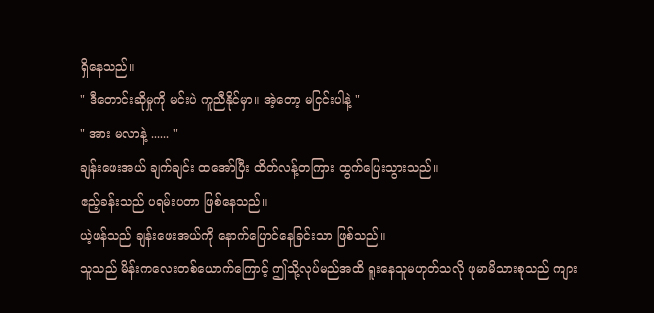ရှိနေသည်။
" ဒီတောင်းဆိုမှုကို မင်းပဲ ကူညီနိုင်မှာ။ အဲ့တော့ မငြင်းပါနဲ့ "
" အား မလာနဲ့ ...... "
ချန်းဖေးအယ် ချက်ချင်း ထအော်ပြီး ထိတ်လန့်တကြား ထွက်ပြေးသွားသည်။
ဧည့်ခန်းသည် ပရမ်းပတာ ဖြစ်နေသည်။
ယဲ့ဖန်သည် ချန်းဖေးအယ်ကို နောက်ပြောင်နေခြင်းသာ ဖြစ်သည်။
သူသည် မိန်းကလေးတစ်ယောက်ကြောင့် ဤသို့လုပ်မည်အထိ ရူးနေသူမဟုတ်သလို ဖုမာမိသားစုသည် ကျား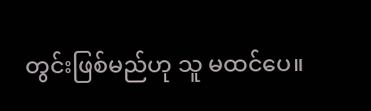တွင်းဖြစ်မည်ဟု သူ မထင်ပေ။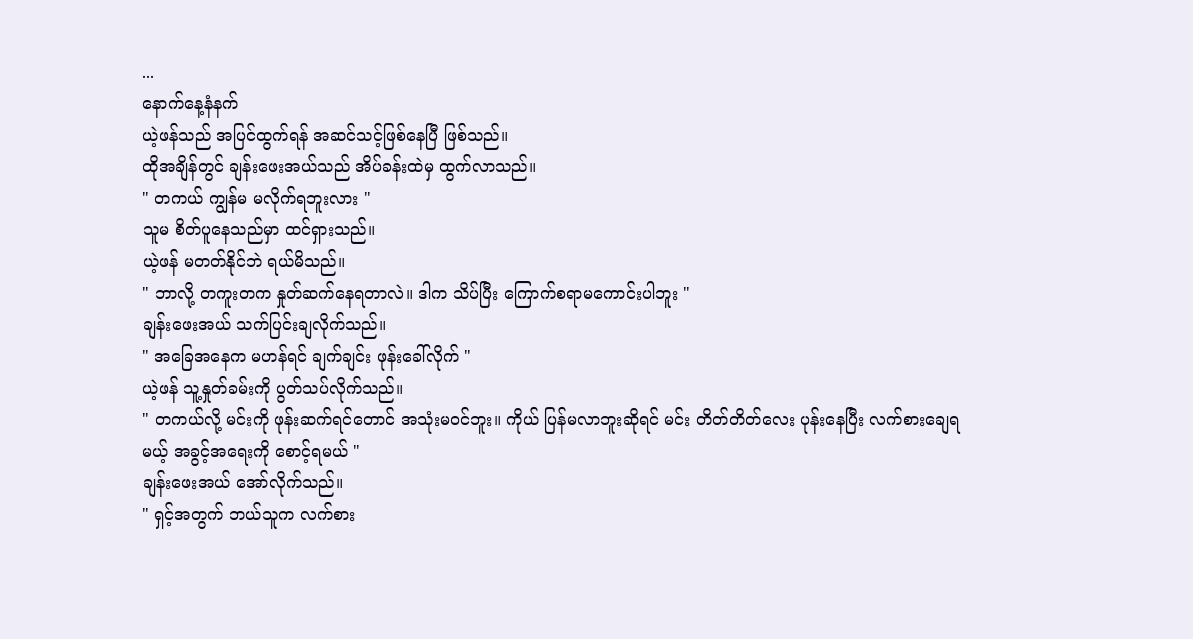...
နောက်နေ့နံနက်
ယဲ့ဖန်သည် အပြင်ထွက်ရန် အဆင်သင့်ဖြစ်နေပြီ ဖြစ်သည်။
ထိုအချိန်တွင် ချန်းဖေးအယ်သည် အိပ်ခန်းထဲမှ ထွက်လာသည်။
" တကယ် ကျွန်မ မလိုက်ရဘူးလား "
သူမ စိတ်ပူနေသည်မှာ ထင်ရှားသည်။
ယဲ့ဖန် မတတ်နိုင်ဘဲ ရယ်မိသည်။
" ဘာလို့ တကူးတက နှုတ်ဆက်နေရတာလဲ။ ဒါက သိပ်ပြီး ကြောက်စရာမကောင်းပါဘူး "
ချန်းဖေးအယ် သက်ပြင်းချလိုက်သည်။
" အခြေအနေက မဟန်ရင် ချက်ချင်း ဖုန်းခေါ်လိုက် "
ယဲ့ဖန် သူ့နှုတ်ခမ်းကို ပွတ်သပ်လိုက်သည်။
" တကယ်လို့ မင်းကို ဖုန်းဆက်ရင်တောင် အသုံးမဝင်ဘူး။ ကိုယ် ပြန်မလာဘူးဆိုရင် မင်း တိတ်တိတ်လေး ပုန်းနေပြီး လက်စားချေရမယ့် အခွင့်အရေးကို စောင့်ရမယ် "
ချန်းဖေးအယ် အော်လိုက်သည်။
" ရှင့်အတွက် ဘယ်သူက လက်စား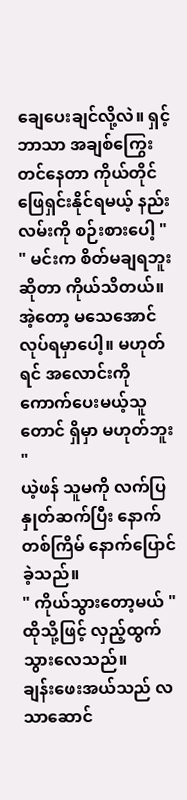ချေပေးချင်လို့လဲ။ ရှင့်ဘာသာ အချစ်ကြွေးတင်နေတာ ကိုယ်တိုင် ဖြေရှင်းနိုင်ရမယ့် နည်းလမ်းကို စဉ်းစားပေါ့ "
" မင်းက စိတ်မချရဘူးဆိုတာ ကိုယ်သိတယ်။ အဲ့တော့ မသေအောင် လုပ်ရမှာပေါ့။ မဟုတ်ရင် အလောင်းကို ကောက်ပေးမယ့်သူတောင် ရှိမှာ မဟုတ်ဘူး "
ယဲ့ဖန် သူမကို လက်ပြနှုတ်ဆက်ပြီး နောက်တစ်ကြိမ် နောက်ပြောင်ခဲ့သည်။
" ကိုယ်သွားတော့မယ် "
ထိုသို့ဖြင့် လှည့်ထွက်သွားလေသည်။
ချန်းဖေးအယ်သည် လသာဆောင်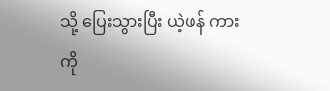သို့ ပြေးသွားပြီး ယဲ့ဖန် ကားကို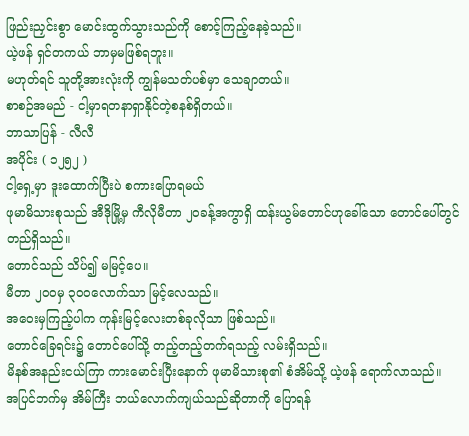ဖြည်းညှင်းစွာ မောင်းထွက်သွားသည်ကို စောင့်ကြည့်နေခဲ့သည်။
ယဲ့ဖန် ရှင်တကယ် ဘာမှမဖြစ်ရဘူး။
မဟုတ်ရင် သူတို့အားလုံးကို ကျွန်မသတ်ပစ်မှာ သေချာတယ်။
စာစဉ်အမည် - ငါ့မှာရတနာရှာနိုင်တဲ့စနစ်ရှိတယ်။
ဘာသာပြန် - လီလီ
အပိုင်း ( ၁၂၅၂ )
ငါ့ရှေ့မှာ ဒူးထောက်ပြီးပဲ စကားပြောရမယ်
ဖုမာမိသားစုသည် အီဒိုမြို့မှ ကီလိုမီတာ ၂၀ခန့်အကွာရှိ ထန်းယွမ်တောင်ဟုခေါ်သော တောင်ပေါ်တွင် တည်ရှိသည်။
တောင်သည် သိပ်၍ မမြင့်ပေ။
မီတာ ၂၀၀မှ ၃၀၀လောက်သာ မြင့်လေသည်။
အဝေးမှကြည့်ပါက ကုန်းမြင့်လေးတစ်ခုလိုသာ ဖြစ်သည်။
တောင်ခြေရင်း၌ တောင်ပေါ်သို့ တည့်တည့်တက်ရသည့် လမ်းရှိသည်။
မိနစ်အနည်းငယ်ကြာ ကားမောင်းပြီးနောက် ဖုမာမိသားစု၏ စံအိမ်သို့ ယဲ့ဖန် ရောက်လာသည်။
အပြင်ဘက်မှ အိမ်ကြီး ဘယ်လောက်ကျယ်သည်ဆိုတာကို ပြောရန်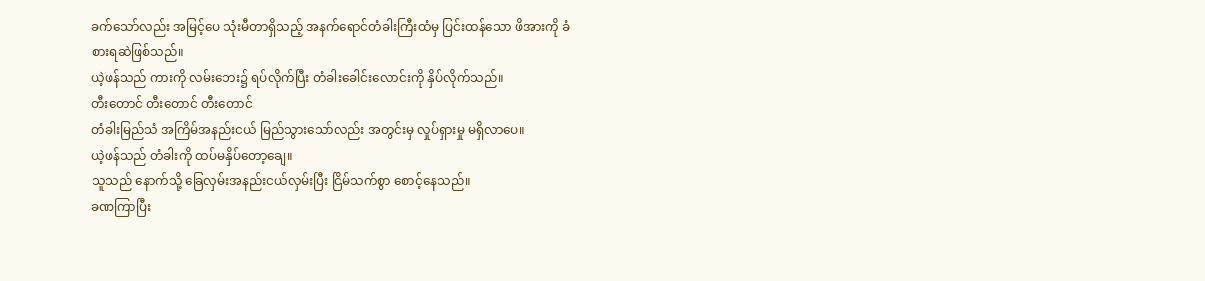ခက်သော်လည်း အမြင့်ပေ သုံးမီတာရှိသည့် အနက်ရောင်တံခါးကြီးထံမှ ပြင်းထန်သော ဖိအားကို ခံစားရဆဲဖြစ်သည်။
ယဲ့ဖန်သည် ကားကို လမ်းဘေး၌ ရပ်လိုက်ပြီး တံခါးခေါင်းလောင်းကို နှိပ်လိုက်သည်။
တီးတောင် တီးတောင် တီးတောင်
တံခါးမြည်သံ အကြိမ်အနည်းငယ် မြည်သွားသော်လည်း အတွင်းမှ လှုပ်ရှားမှု မရှိလာပေ။
ယဲ့ဖန်သည် တံခါးကို ထပ်မနှိပ်တော့ချေ။
သူသည် နောက်သို့ ခြေလှမ်းအနည်းငယ်လှမ်းပြီး ငြိမ်သက်စွာ စောင့်နေသည်။
ခဏကြာပြီး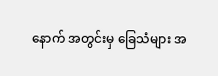နောက် အတွင်းမှ ခြေသံများ အ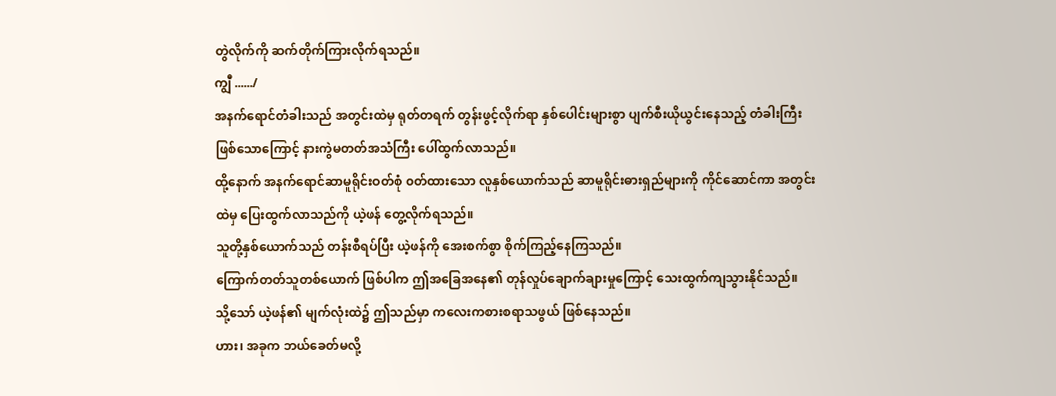တွဲလိုက်ကို ဆက်တိုက်ကြားလိုက်ရသည်။
ကျွီ ....../
အနက်ရောင်တံခါးသည် အတွင်းထဲမှ ရုတ်တရက် တွန်းဖွင့်လိုက်ရာ နှစ်ပေါင်းများစွာ ပျက်စီးယိုယွင်းနေသည့် တံခါးကြီးဖြစ်သောကြောင့် နားကွဲမတတ်အသံကြီး ပေါ်ထွက်လာသည်။
ထို့နောက် အနက်ရောင်ဆာမူရိုင်းဝတ်စုံ ၀တ်ထားသော လူနှစ်ယောက်သည် ဆာမူရိုင်းဓားရှည်များကို ကိုင်ဆောင်ကာ အတွင်းထဲမှ ပြေးထွက်လာသည်ကို ယဲ့ဖန် တွေ့လိုက်ရသည်။
သူတို့နှစ်ယောက်သည် တန်းစီရပ်ပြီး ယဲ့ဖန်ကို အေးစက်စွာ စိုက်ကြည့်နေကြသည်။
ကြောက်တတ်သူတစ်ယောက် ဖြစ်ပါက ဤအခြေအနေ၏ တုန်လှုပ်ချောက်ချားမှုကြောင့် သေးထွက်ကျသွားနိုင်သည်။
သို့သော် ယဲ့ဖန်၏ မျက်လုံးထဲ၌ ဤသည်မှာ ကလေးကစားစရာသဖွယ် ဖြစ်နေသည်။
ဟား၊ အခုက ဘယ်ခေတ်မလို့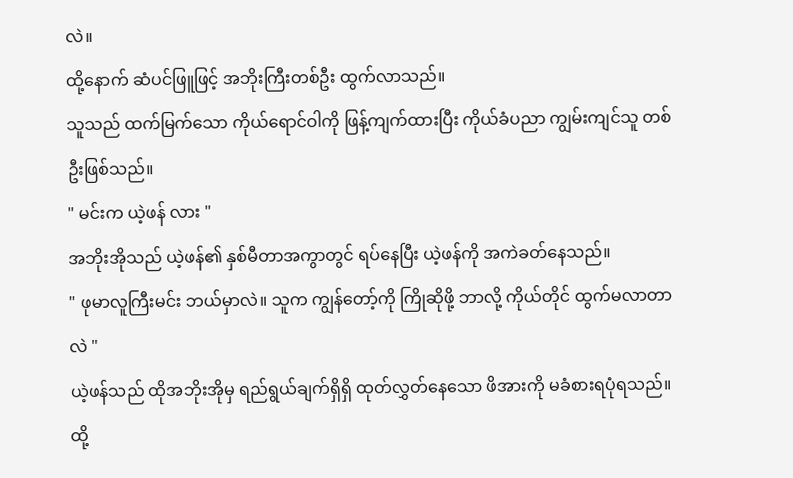လဲ။
ထို့နောက် ဆံပင်ဖြူဖြင့် အဘိုးကြီးတစ်ဦး ထွက်လာသည်။
သူသည် ထက်မြက်သော ကိုယ်ရောင်ဝါကို ဖြန့်ကျက်ထားပြီး ကိုယ်ခံပညာ ကျွမ်းကျင်သူ တစ်ဦးဖြစ်သည်။
" မင်းက ယဲ့ဖန် လား "
အဘိုးအိုသည် ယဲ့ဖန်၏ နှစ်မီတာအကွာတွင် ရပ်နေပြီး ယဲ့ဖန်ကို အကဲခတ်နေသည်။
" ဖုမာလူကြီးမင်း ဘယ်မှာလဲ။ သူက ကျွန်တော့်ကို ကြိုဆိုဖို့ ဘာလို့ ကိုယ်တိုင် ထွက်မလာတာလဲ "
ယဲ့ဖန်သည် ထိုအဘိုးအိုမှ ရည်ရွယ်ချက်ရှိရှိ ထုတ်လွှတ်နေသော ဖိအားကို မခံစားရပုံရသည်။
ထို့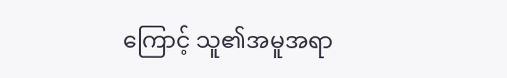ကြောင့် သူ၏အမူအရာ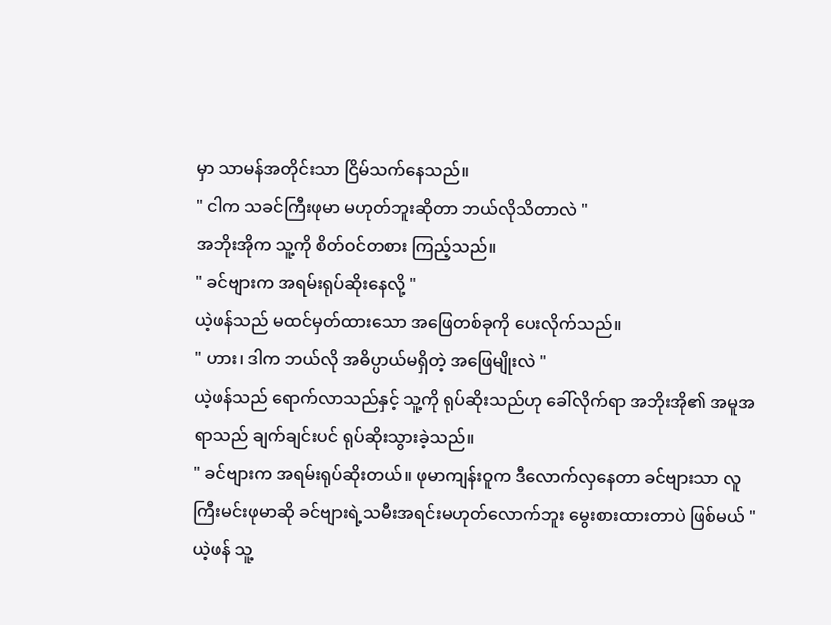မှာ သာမန်အတိုင်းသာ ငြိမ်သက်နေသည်။
" ငါက သခင်ကြီးဖုမာ မဟုတ်ဘူးဆိုတာ ဘယ်လိုသိတာလဲ "
အဘိုးအိုက သူ့ကို စိတ်ဝင်တစား ကြည့်သည်။
" ခင်ဗျားက အရမ်းရုပ်ဆိုးနေလို့ "
ယဲ့ဖန်သည် မထင်မှတ်ထားသော အဖြေတစ်ခုကို ပေးလိုက်သည်။
" ဟား၊ ဒါက ဘယ်လို အဓိပ္ပာယ်မရှိတဲ့ အဖြေမျိုးလဲ "
ယဲ့ဖန်သည် ရောက်လာသည်နှင့် သူ့ကို ရုပ်ဆိုးသည်ဟု ခေါ်လိုက်ရာ အဘိုးအို၏ အမူအရာသည် ချက်ချင်းပင် ရုပ်ဆိုးသွားခဲ့သည်။
" ခင်ဗျားက အရမ်းရုပ်ဆိုးတယ်။ ဖုမာကျန်းဝူက ဒီလောက်လှနေတာ ခင်ဗျားသာ လူကြီးမင်းဖုမာဆို ခင်ဗျားရဲ့သမီးအရင်းမဟုတ်လောက်ဘူး မွေးစားထားတာပဲ ဖြစ်မယ် "
ယဲ့ဖန် သူ့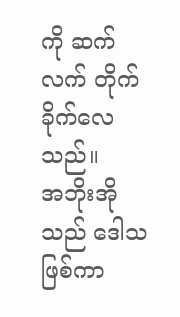ကို ဆက်လက် တိုက်ခိုက်လေသည်။
အဘိုးအိုသည် ဒေါသဖြစ်ကာ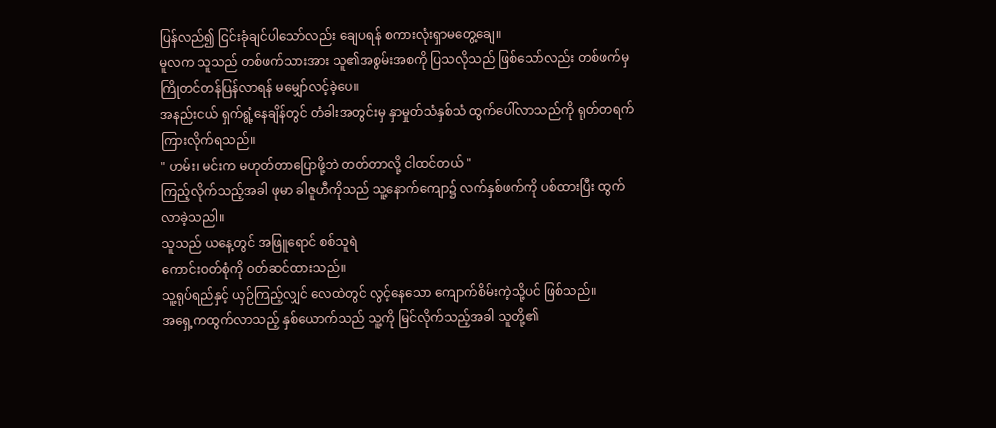ပြန်လည်၍ ငြင်းခုံချင်ပါသော်လည်း ချေပရန် စကားလုံးရှာမတွေ့ချေ။
မူလက သူသည် တစ်ဖက်သားအား သူ၏အစွမ်းအစကို ပြသလိုသည် ဖြစ်သော်လည်း တစ်ဖက်မှ ကြိုတင်တန်ပြန်လာရန် မမျှော်လင့်ခဲ့ပေ။
အနည်းငယ် ရှက်ရွံ့နေချိန်တွင် တံခါးအတွင်းမှ နှာမှုတ်သံနှစ်သံ ထွက်ပေါ်လာသည်ကို ရုတ်တရက် ကြားလိုက်ရသည်။
" ဟမ်း၊ မင်းက မဟုတ်တာပြောဖို့ဘဲ တတ်တာလို့ ငါထင်တယ် "
ကြည့်လိုက်သည့်အခါ ဖုမာ ခါဇူဟီကိုသည် သူ့နောက်ကျော၌ လက်နှစ်ဖက်ကို ပစ်ထားပြီး ထွက်လာခဲ့သညါ။
သူသည် ယနေ့တွင် အဖြူရောင် စစ်သူရဲ
ကောင်းဝတ်စုံကို ဝတ်ဆင်ထားသည်။
သူ့ရုပ်ရည်နှင့် ယှဉ်ကြည့်လျှင် လေထဲတွင် လွင့်နေသော ကျောက်စိမ်းကဲ့သို့ပင် ဖြစ်သည်။
အရှေ့ကထွက်လာသည့် နှစ်ယောက်သည် သူ့ကို မြင်လိုက်သည့်အခါ သူတို့၏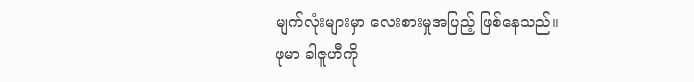မျက်လုံးများမှာ လေးစားမှုအပြည့် ဖြစ်နေသည်။
ဖုမာ ခါဇူဟီကို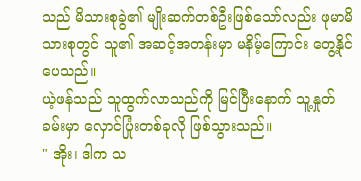သည် မိသားစုခွဲ၏ မျိုးဆက်တစ်ဦးဖြစ်သော်လည်း ဖုမာမိသားစုတွင် သူ၏ အဆင့်အတန်းမှာ မနိမ့်ကြောင်း တွေ့နိုင်ပေသည်။
ယဲ့ဖန်သည် သူထွက်လာသည်ကို မြင်ပြီးနောက် သူ့နှုတ်ခမ်းမှာ လှောင်ပြုံးတစ်ခုလို ဖြစ်သွားသည်။
" အိုး၊ ဒါက သ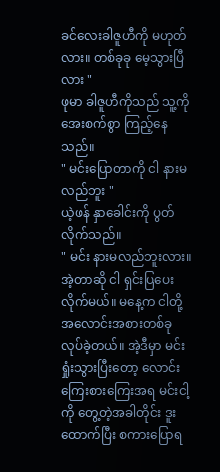ခင်လေးခါဇူဟီကို မဟုတ်လား။ တစ်ခုခု မေ့သွားပြီလား "
ဖုမာ ခါဇူဟီကိုသည် သူ့ကို အေးစက်စွာ ကြည့်နေသည်။
" မင်းပြောတာကို ငါ နားမလည်ဘူး "
ယဲ့ဖန် နှာခေါင်းကို ပွတ်လိုက်သည်။
" မင်း နားမလည်ဘူးလား။ အဲ့တာဆို ငါ ရှင်းပြပေးလိုက်မယ်။ မနေ့က ငါတို့ အလောင်းအစားတစ်ခု လုပ်ခဲ့တယ်။ အဲ့ဒီမှာ မင်းရှုံးသွားပြီးတော့ လောင်းကြေးစားကြေးအရ မင်းငါ့ကို တွေ့တဲ့အခါတိုင်း ဒူးထောက်ပြီး စကားပြောရ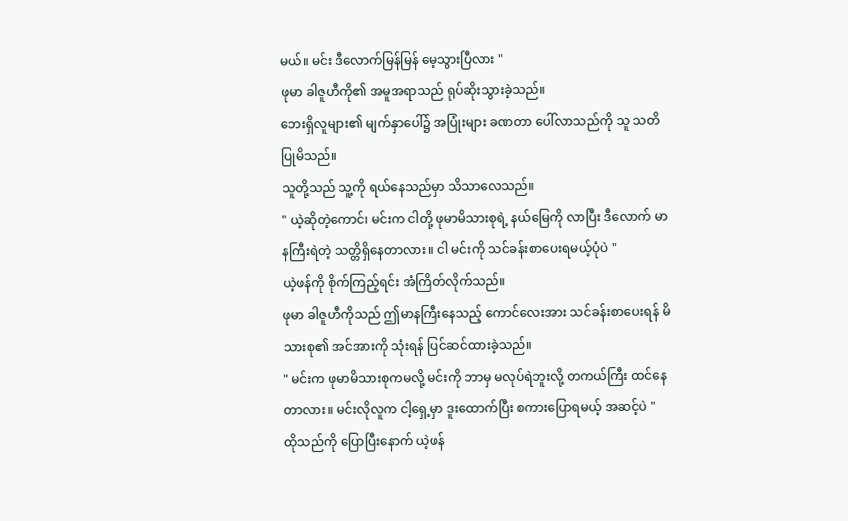မယ်။ မင်း ဒီလောက်မြန်မြန် မေ့သွားပြီလား "
ဖုမာ ခါဇူဟီကို၏ အမူအရာသည် ရုပ်ဆိုးသွားခဲ့သည်။
ဘေးရှိလူများ၏ မျက်နှာပေါ်၌ အပြုံးများ ခဏတာ ပေါ်လာသည်ကို သူ သတိပြုမိသည်။
သူတို့သည် သူ့ကို ရယ်နေသည်မှာ သိသာလေသည်။
" ယဲ့ဆိုတဲ့ကောင်၊ မင်းက ငါတို့ ဖုမာမိသားစုရဲ့ နယ်မြေကို လာပြီး ဒီလောက် မာနကြီးရဲတဲ့ သတ္တိရှိနေတာလား။ ငါ မင်းကို သင်ခန်းစာပေးရမယ့်ပုံပဲ "
ယဲ့ဖန်ကို စိုက်ကြည့်ရင်း အံကြိတ်လိုက်သည်။
ဖုမာ ခါဇူဟီကိုသည် ဤမာနကြီးနေသည့် ကောင်လေးအား သင်ခန်းစာပေးရန် မိသားစု၏ အင်အားကို သုံးရန် ပြင်ဆင်ထားခဲ့သည်။
" မင်းက ဖုမာမိသားစုကမလို့ မင်းကို ဘာမှ မလုပ်ရဲဘူးလို့ တကယ်ကြီး ထင်နေတာလား။ မင်းလိုလူက ငါ့ရှေ့မှာ ဒူးထောက်ပြီး စကားပြောရမယ့် အဆင့်ပဲ "
ထိုသည်ကို ပြောပြီးနောက် ယဲ့ဖန်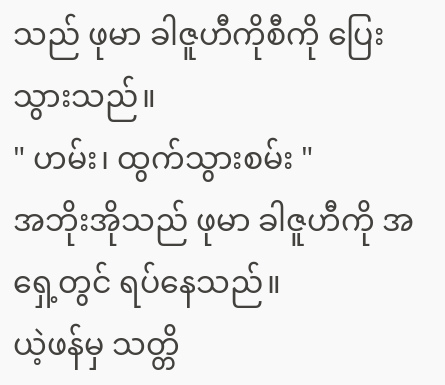သည် ဖုမာ ခါဇူဟီကိုစီကို ပြေးသွားသည်။
" ဟမ်း၊ ထွက်သွားစမ်း "
အဘိုးအိုသည် ဖုမာ ခါဇူဟီကို အရှေ့တွင် ရပ်နေသည်။
ယဲ့ဖန်မှ သတ္တိ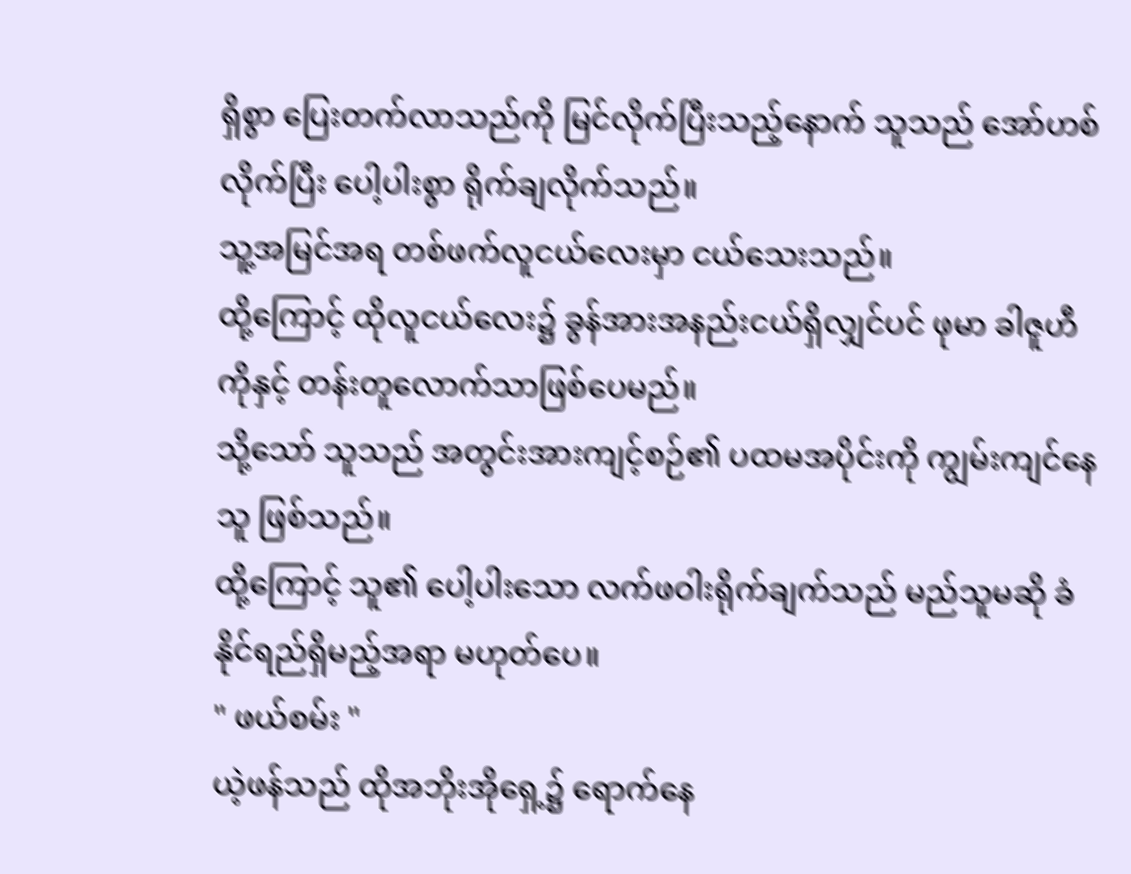ရှိစွာ ပြေးတက်လာသည်ကို မြင်လိုက်ပြီးသည့်နောက် သူသည် အော်ဟစ်လိုက်ပြီး ပေါ့ပါးစွာ ရိုက်ချလိုက်သည်။
သူ့အမြင်အရ တစ်ဖက်လူငယ်လေးမှာ ငယ်သေးသည်။
ထို့ကြောင့် ထိုလူငယ်လေး၌ ခွန်အားအနည်းငယ်ရှိလျှင်ပင် ဖုမာ ခါဇူဟီကိုနှင့် တန်းတူလောက်သာဖြစ်ပေမည်။
သို့သော် သူသည် အတွင်းအားကျင့်စဉ်၏ ပထမအပိုင်းကို ကျွမ်းကျင်နေသူ ဖြစ်သည်။
ထို့ကြောင့် သူ၏ ပေါ့ပါးသော လက်ဖဝါးရိုက်ချက်သည် မည်သူမဆို ခံနိုင်ရည်ရှိမည့်အရာ မဟုတ်ပေ။
" ဖယ်စမ်း "
ယဲ့ဖန်သည် ထိုအဘိုးအိုရှေ့၌ ရောက်နေ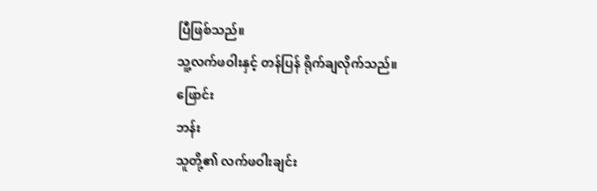ပြီဖြစ်သည်။
သူ့လက်ဖဝါးနှင့် တန်ပြန် ရိုက်ချလိုက်သည်။
ဖြောင်း
ဘန်း
သူတို့၏ လက်ဖဝါးချင်း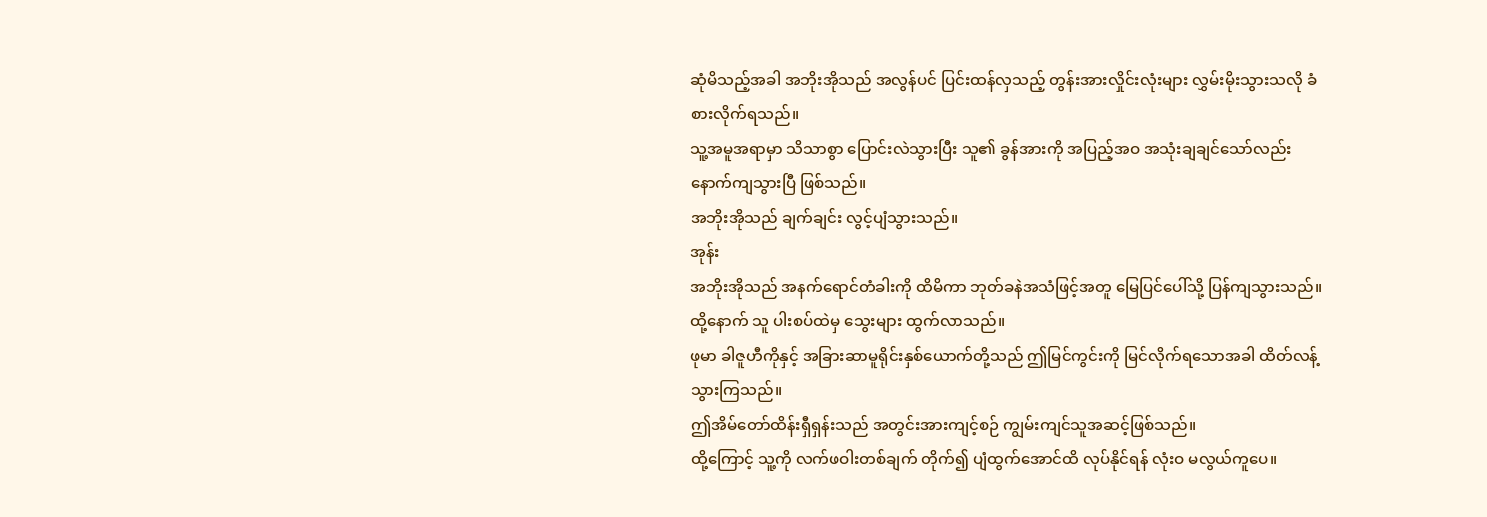ဆုံမိသည့်အခါ အဘိုးအိုသည် အလွန်ပင် ပြင်းထန်လှသည့် တွန်းအားလှိုင်းလုံးများ လွှမ်းမိုးသွားသလို ခံစားလိုက်ရသည်။
သူ့အမူအရာမှာ သိသာစွာ ပြောင်းလဲသွားပြီး သူ၏ ခွန်အားကို အပြည့်အဝ အသုံးချချင်သော်လည်း နောက်ကျသွားပြီ ဖြစ်သည်။
အဘိုးအိုသည် ချက်ချင်း လွင့်ပျံသွားသည်။
အုန်း
အဘိုးအိုသည် အနက်ရောင်တံခါးကို ထိမိကာ ဘုတ်ခနဲအသံဖြင့်အတူ မြေပြင်ပေါ်သို့ ပြန်ကျသွားသည်။
ထို့နောက် သူ ပါးစပ်ထဲမှ သွေးများ ထွက်လာသည်။
ဖုမာ ခါဇူဟီကိုနှင့် အခြားဆာမူရိုင်းနှစ်ယောက်တို့သည် ဤမြင်ကွင်းကို မြင်လိုက်ရသောအခါ ထိတ်လန့်သွားကြသည်။
ဤအိမ်တော်ထိန်းရှီရှန်းသည် အတွင်းအားကျင့်စဉ် ကျွမ်းကျင်သူအဆင့်ဖြစ်သည်။
ထို့ကြောင့် သူ့ကို လက်ဖဝါးတစ်ချက် တိုက်၍ ပျံထွက်အောင်ထိ လုပ်နိုင်ရန် လုံးဝ မလွယ်ကူပေ။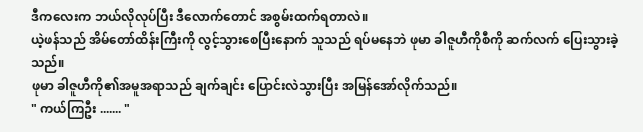ဒီကလေးက ဘယ်လိုလုပ်ပြီး ဒီလောက်တောင် အစွမ်းထက်ရတာလဲ။
ယဲ့ဖန်သည် အိမ်တော်ထိန်းကြီးကို လွင့်သွားစေပြီးနောက် သူသည် ရပ်မနေဘဲ ဖုမာ ခါဇူဟီကိုစီကို ဆက်လက် ပြေးသွားခဲ့သည်။
ဖုမာ ခါဇူဟီကို၏အမူအရာသည် ချက်ချင်း ပြောင်းလဲသွားပြီး အမြန်အော်လိုက်သည်။
" ကယ်ကြဦး ....... "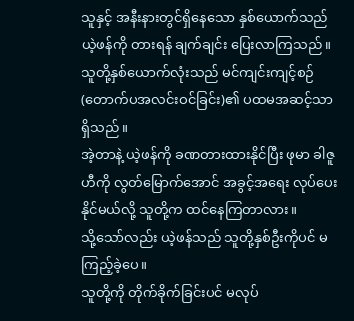သူနှင့် အနီးနားတွင်ရှိနေသော နှစ်ယောက်သည် ယဲ့ဖန်ကို တားရန် ချက်ချင်း ပြေးလာကြသည်။
သူတို့နှစ်ယောက်လုံးသည် မင်ကျင်းကျင့်စဉ်(တောက်ပအလင်းဝင်ခြင်း)၏ ပထမအဆင့်သာ ရှိသည်။
အဲ့တာနဲ့ ယဲ့ဖန်ကို ခဏတားထားနိုင်ပြီး ဖုမာ ခါဇူဟီကို လွတ်မြောက်အောင် အခွင့်အရေး လုပ်ပေးနိုင်မယ်လို့ သူတို့က ထင်နေကြတာလား။
သို့သော်လည်း ယဲ့ဖန်သည် သူတို့နှစ်ဦးကိုပင် မကြည့်ခဲ့ပေ။
သူတို့ကို တိုက်ခိုက်ခြင်းပင် မလုပ်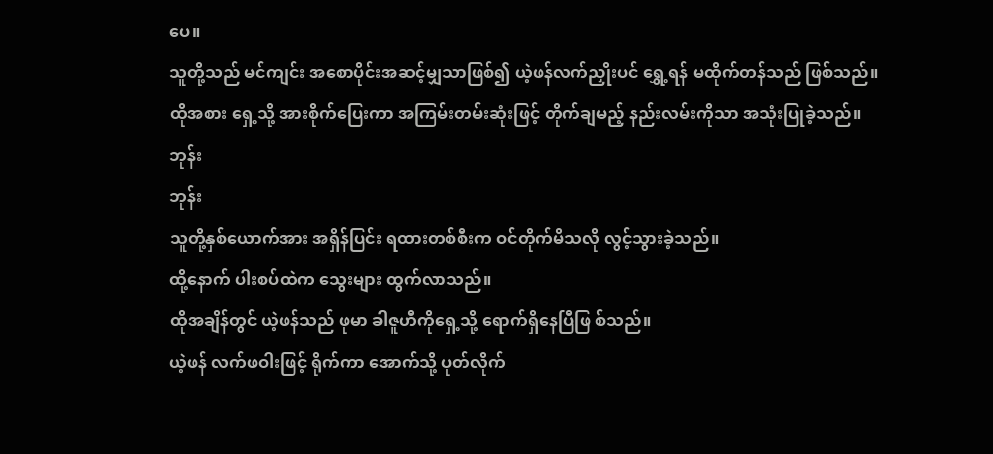ပေ။
သူတို့သည် မင်ကျင်း အစောပိုင်းအဆင့်မျှသာဖြစ်၍ ယဲ့ဖန်လက်ညှိုးပင် ရွှေ့ရန် မထိုက်တန်သည် ဖြစ်သည်။
ထိုအစား ရှေ့သို့ အားစိုက်ပြေးကာ အကြမ်းတမ်းဆုံးဖြင့် တိုက်ချမည့် နည်းလမ်းကိုသာ အသုံးပြုခဲ့သည်။
ဘုန်း
ဘုန်း
သူတို့နှစ်ယောက်အား အရှိန်ပြင်း ရထားတစ်စီးက ဝင်တိုက်မိသလို လွင့်သွားခဲ့သည်။
ထို့နောက် ပါးစပ်ထဲက သွေးများ ထွက်လာသည်။
ထိုအချိန်တွင် ယဲ့ဖန်သည် ဖုမာ ခါဇူဟီကိုရှေ့သို့ ရောက်ရှိနေပြီဖြ စ်သည်။
ယဲ့ဖန် လက်ဖဝါးဖြင့် ရိုက်ကာ အောက်သို့ ပုတ်လိုက်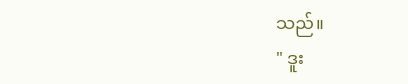သည်။
" ဒူး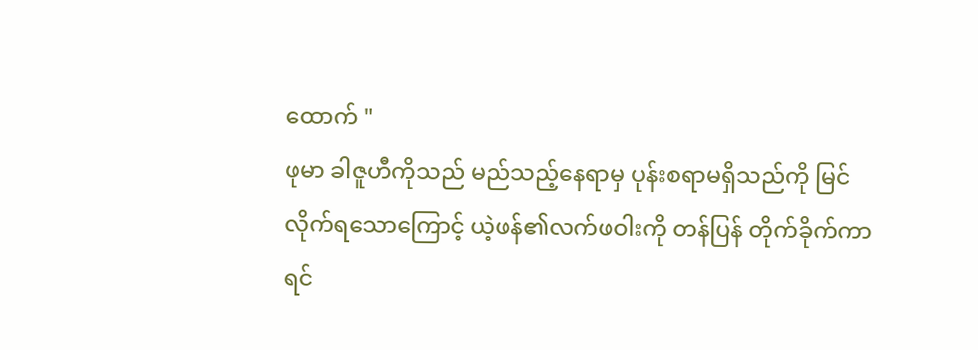ထောက် "
ဖုမာ ခါဇူဟီကိုသည် မည်သည့်နေရာမှ ပုန်းစရာမရှိသည်ကို မြင်လိုက်ရသောကြောင့် ယဲ့ဖန်၏လက်ဖဝါးကို တန်ပြန် တိုက်ခိုက်ကာ ရင်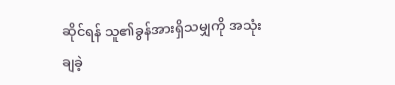ဆိုင်ရန် သူ၏ခွန်အားရှိသမျှကို အသုံးချခဲ့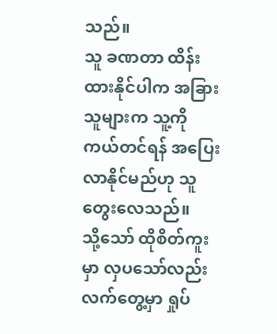သည်။
သူ ခဏတာ ထိန်းထားနိုင်ပါက အခြားသူများက သူ့ကို ကယ်တင်ရန် အပြေးလာနိုင်မည်ဟု သူ တွေးလေသည်။
သို့သော် ထိုစိတ်ကူးမှာ လှပသော်လည်း လက်တွေ့မှာ ရှုပ်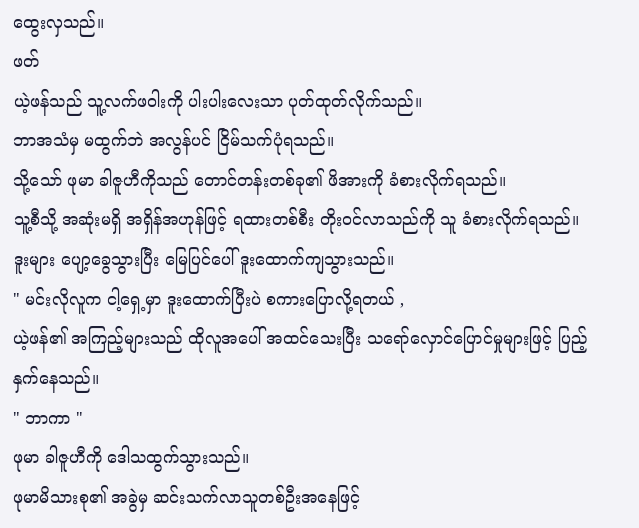ထွေးလှသည်။
ဖတ်
ယဲ့ဖန်သည် သူ့လက်ဖဝါးကို ပါးပါးလေးသာ ပုတ်ထုတ်လိုက်သည်။
ဘာအသံမှ မထွက်ဘဲ အလွန်ပင် ငြိမ်သက်ပုံရသည်။
သို့သော် ဖုမာ ခါဇူဟီကိုသည် တောင်တန်းတစ်ခု၏ ဖိအားကို ခံစားလိုက်ရသည်။
သူ့စီသို့ အဆုံးမရှိ အရှိန်အဟုန်ဖြင့် ရထားတစ်စီး တိုးဝင်လာသည်ကို သူ ခံစားလိုက်ရသည်။
ဒူးများ ပျော့ခွေသွားပြီး မြေပြင်ပေါ် ဒူးထောက်ကျသွားသည်။
" မင်းလိုလူက ငါ့ရှေ့မှာ ဒူးထောက်ပြီးပဲ စကားပြောလို့ရတယ် ,
ယဲ့ဖန်၏ အကြည့်များသည် ထိုလူအပေါ် အထင်သေးပြီး သရော်လှောင်ပြောင်မှုများဖြင့် ပြည့်နှက်နေသည်။
" ဘာကာ "
ဖုမာ ခါဇူဟီကို ဒေါသထွက်သွားသည်။
ဖုမာမိသားစု၏ အခွဲမှ ဆင်းသက်လာသူတစ်ဦးအနေဖြင့်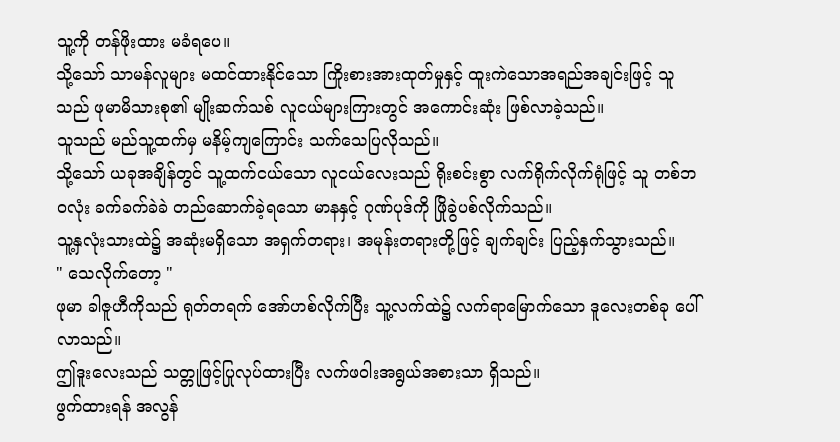သူ့ကို တန်ဖိုးထား မခံရပေ။
သို့သော် သာမန်လူများ မထင်ထားနိုင်သော ကြိုးစားအားထုတ်မှုနှင့် ထူးကဲသောအရည်အချင်းဖြင့် သူသည် ဖုမာမိသားစု၏ မျိုးဆက်သစ် လူငယ်များကြားတွင် အကောင်းဆုံး ဖြစ်လာခဲ့သည်။
သူသည် မည်သူ့ထက်မှ မနိမ့်ကျကြောင်း သက်သေပြလိုသည်။
သို့သော် ယခုအချိန်တွင် သူ့ထက်ငယ်သော လူငယ်လေးသည် ရိုးစင်းစွာ လက်ရိုက်လိုက်ရုံဖြင့် သူ တစ်ဘဝလုံး ခက်ခက်ခဲခဲ တည်ဆောက်ခဲ့ရသော မာနနှင့် ဂုဏ်ပုဒ်ကို ဖြိုခွဲပစ်လိုက်သည်။
သူ့နှလုံးသားထဲ၌ အဆုံးမရှိသော အရှက်တရား၊ အမုန်းတရားတို့ဖြင့် ချက်ချင်း ပြည့်နှက်သွားသည်။
" သေလိုက်တော့ "
ဖုမာ ခါဇူဟီကိုသည် ရုတ်တရက် အော်ဟစ်လိုက်ပြီး သူ့လက်ထဲ၌ လက်ရာမြောက်သော ဒူလေးတစ်ခု ပေါ်လာသည်။
ဤဒူးလေးသည် သတ္တုဖြင့်ပြုလုပ်ထားပြီး လက်ဖဝါးအရွယ်အစားသာ ရှိသည်။
ဖွက်ထားရန် အလွန်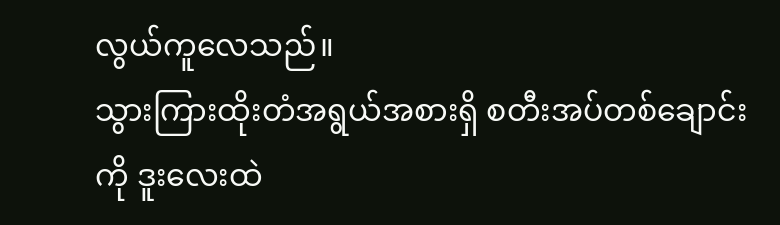လွယ်ကူလေသည်။
သွားကြားထိုးတံအရွယ်အစားရှိ စတီးအပ်တစ်ချောင်းကို ဒူးလေးထဲ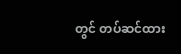တွင် တပ်ဆင်ထား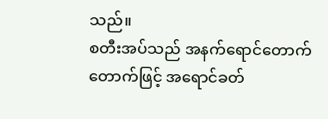သည်။
စတီးအပ်သည် အနက်ရောင်တောက်တောက်ဖြင့် အရောင်ခတ်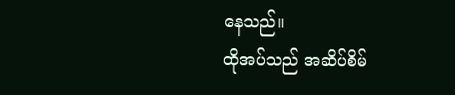နေသည်။
ထိုအပ်သည် အဆိပ်စိမ်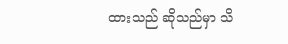ထားသည် ဆိုသည်မှာ သိ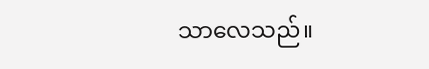သာလေသည်။